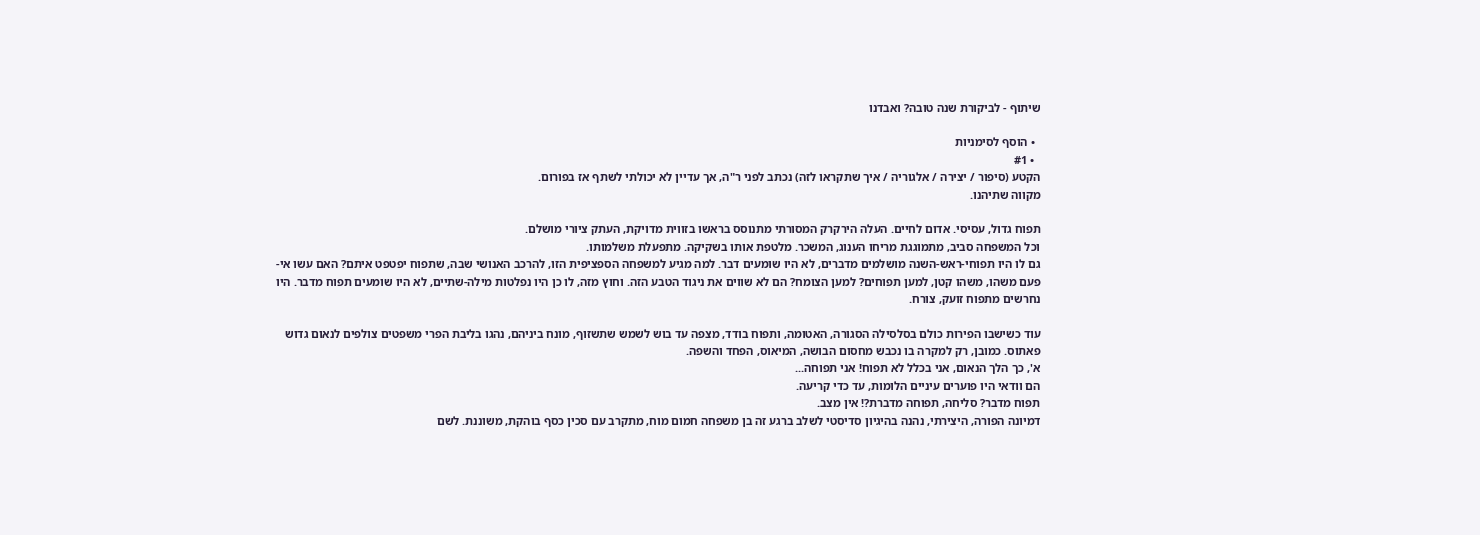שיתוף - לביקורת שנה טובה? ואבדנו

  • הוסף לסימניות
  • #1
הקטע (סיפור / יצירה / אלגוריה / איך שתקראו לזה) נכתב לפני ר"ה, אך עדיין לא יכולתי לשתף אז בפורום.
מקווה שתיהנו.

תפוח גדול, עסיסי. אדום לחיים. העלה הירקרק המסורתי מתנוסס בראשו בזווית מדויקת, העתק ציורי מושלם.
וכל המשפחה סביב, מתמוגגת מריחו הענוג, המשכר. מלטפת אותו בשקיקה. מתפעלת משלמותו.
גם לו היו תפוחי-ראש-השנה מושלמים מדברים, לא היו שומעים דבר. למה מגיע למשפחה הספציפית הזו, להרכב האנושי שבה, שתפוח יפטפט איתם? האם עשו אי-פעם משהו, משהו קטן, למען תפוחים? למען הצומח? הם לא שווים את ניגוד הטבע הזה. וחוץ מזה, לו כן היו נפלטות מילה-שתיים, לא היו שומעים תפוח מדבר. היו נחרשים מתפוח זועק, צורח.

עוד כשישבו הפירות כולם בסלסילה הסגורה, האטומה, ותפוח בודד, מצפה עד בוש לשמש שתשזוף, מונח ביניהם, נהגו בליבת הפרי משפטים צולפים לנאום גדוש פאתוס. כמובן, רק למקרה בו נכבש מחסום הבושה, המיאוס, הפחד והשפה.
א', כך הלך הנאום, אני בכלל לא תפוח! אני תפוחה...
הם וודאי היו פוערים עיניים הלומות, עד כדי קריעה.
תפוח מדבר? סליחה, תפוחה מדברת?! אין מצב.
דמיונה הפורה, היצירתי, נהנה בהיגיון סדיסטי לשלב ברגע זה בן משפחה חמום מוח, מתקרב עם סכין כסף בוהקת, משוננת. לשם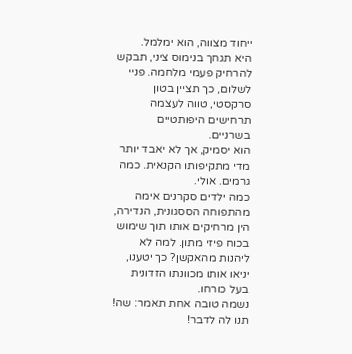ייחוד מצווה, הוא ימלמל.
היא תגחך בנימוס ציני, תבקש להרחיק פעמי מלחמה. פניי לשלום, כך תציין בטון סרקסטי, טווה לעצמה תרחישים היפותטיים בשרניים.
הוא יסמיק, אך לא יאבד יותר מדי מתקיפותו הקנאית. כמה גרמים. אולי.
כמה ילדים סקרנים אימה מהתפוחה הססגונית, הנדירה, הין מרחיקים אותו תוך שימוש בכוח פיזי מתון. למה לא ליהנות מהאקשן? כך יטענו, יניאו אותו מכוונתו הזדונית בעל כורחו.
נשמה טובה אחת תאמר: שה! תנו לה לדבר!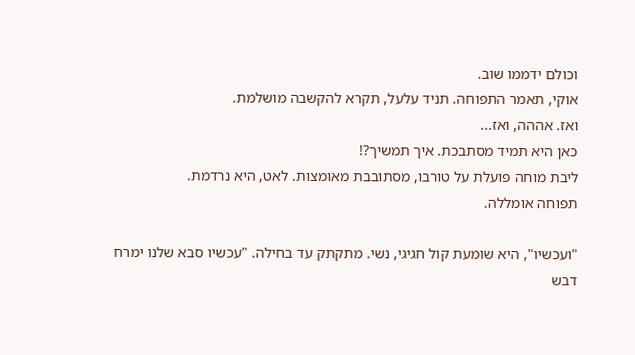וכולם ידממו שוב.
אוקי, תאמר התפוחה. תניד עלעל, תקרא להקשבה מושלמת.
ואז. אההה, ואז...
כאן היא תמיד מסתבכת. איך תמשיך?!
ליבת מוחה פועלת על טורבו, מסתובבת מאומצות. לאט, היא נרדמת.
תפוחה אומללה.

"ועכשיו", היא שומעת קול חגיגי, נשי. מתקתק עד בחילה. "עכשיו סבא שלנו ימרח דבש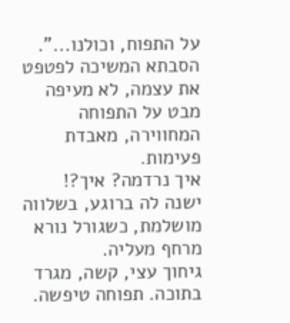על התפוח, וכולנו...".
הסבתא המשיכה לפטפט את עצמה, לא מעיפה מבט על התפוחה המחווירה, מאבדת פעימות.
איך נרדמה? איך?!
ישנה לה ברוגע, בשלווה מושלמת, כשגורל נורא מרחף מעליה.
גיחוך עצי, קשה, מגרד בתוכה. תפוחה טיפשה.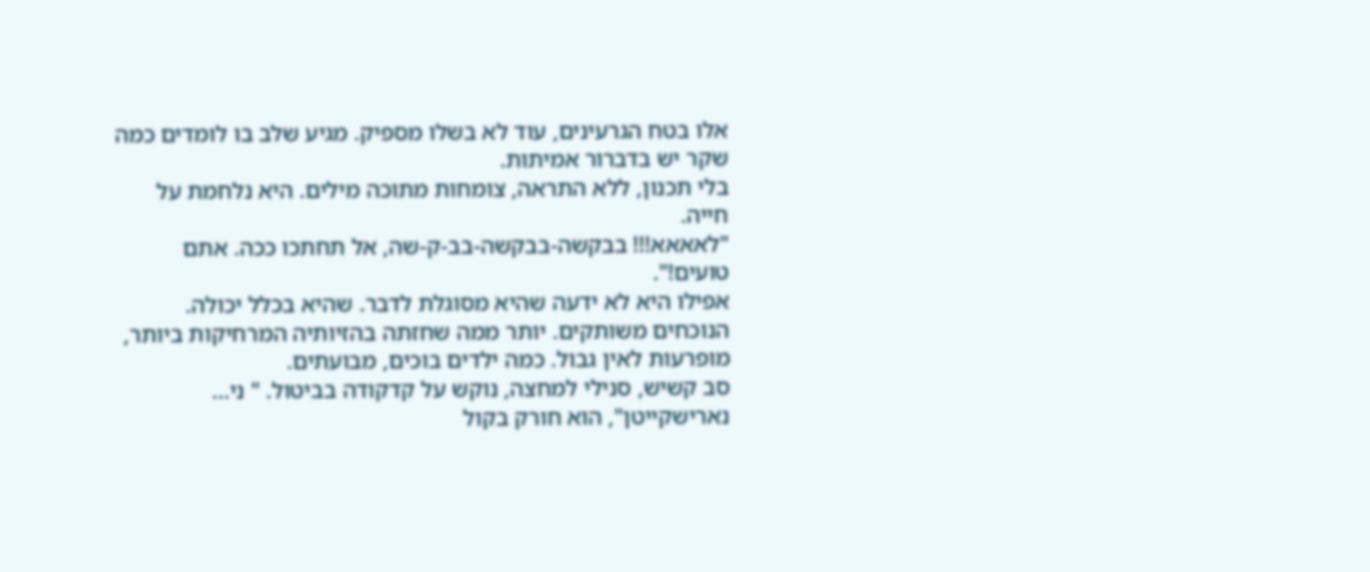אלו בטח הגרעינים, עוד לא בשלו מספיק. מגיע שלב בו לומדים כמה שקר יש בדברור אמיתות.
בלי תכנון, ללא התראה, צומחות מתוכה מילים. היא נלחמת על חייה.
"לאאאא!!! בבקשה-בבקשה-בב-ק-שה, אל תחתכו ככה. אתם טועים!".
אפילו היא לא ידעה שהיא מסוגלת לדבר. שהיא בכלל יכולה.
הנוכחים משותקים. יותר ממה שחזתה בהזיותיה המרחיקות ביותר, מופרעות לאין גבול. כמה ילדים בוכים, מבועתים.
סב קשיש, סנילי למחצה, נוקש על קדקודה בביטול. " ני... נארישקייטן", הוא חורק בקול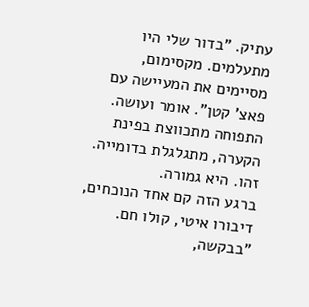עתיק. "בדור שלי היו מתעלמים. מקסימום, מסיימים את המעיישה עם פאצ' קטן". אומר ועושה.
התפוחה מתכווצת בפינת הקערה, מתגלגלת בדומייה. זהו. היא גמורה.
ברגע הזה קם אחד הנוכחים, דיבורו איטי, קולו חם.
"בבקשה,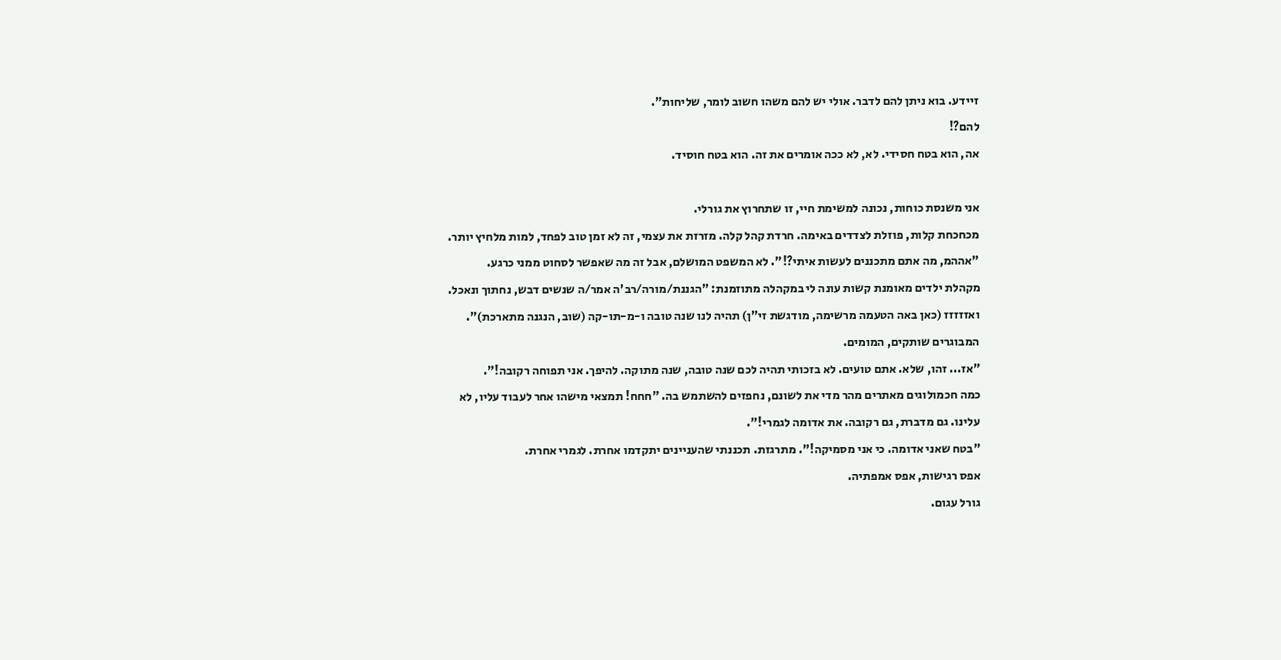זיידע. בוא ניתן להם לדבר. אולי יש להם משהו חשוב לומר, שליחות".
להם?!
אה, הוא בטח חסידי. לא, לא ככה אומרים את זה. הוא בטח חוסיד.

אני משנסת כוחות, נכונה למשימת חיי, זו שתחרוץ את גורלי.
מכחכחת קלות, פוזלת לצדדים באימה. חרדת קהל קלה. מזרזת את עצמי, זה לא זמן טוב לפחד, למות מלחיץ יותר.
"אההמ, מה אתם מתכננים לעשות איתי?!". לא המשפט המושלם, אבל זה מה שאפשר לסחוט ממני כרגע.
מקהלת ילדים מאומנת קשות עונה לי במקהלה מתוזמנת: "הגננת/מורה/רב'ה אמר/ה שנשים דבש, נחתוך ונאכל. ואזזזזז (כאן באה הטעמה מרשימה, מודגשת זי"ן) תהיה לנו שנה טובה ו-מ-תו-קה (שוב, הנגנה מתארכת)".
המבוגרים שותקים, המומים.
"אז... זהו, שלא. אתם טועים. לא בזכותי תהיה לכם שנה טובה, שנה מתוקה. להיפך. אני תפוחה רקובה!".
כמה חכמולוגים מאתרים מהר מדי את לשונם, נחפזים להשתמש בה. "חחח! תמצאי מישהו אחר לעבוד עליו, לא עלינו. גם מדברת, גם רקובה. את אדומה לגמרי!".
"בטח שאני אדומה. כי אני מסמיקה!". מתרגזת. תכננתי שהעניינים יתקדמו אחרת. לגמרי אחרת.
אפס רגישות, אפס אמפתיה.
גורל עגום.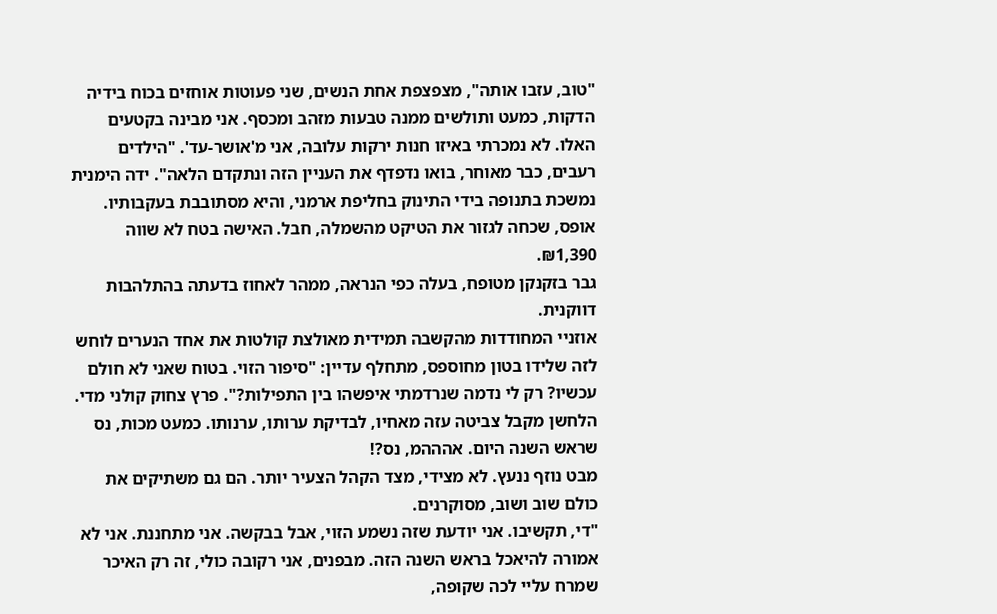"טוב, עזבו אותה", מצפצפת אחת הנשים, שני פעוטות אוחזים בכוח בידיה הדקות, כמעט ותולשים ממנה טבעות מזהב ומכסף. אני מבינה בקטעים האלו. לא נמכרתי באיזו חנות ירקות עלובה, אני מ'אושר-עד'. "הילדים רעבים, כבר מאוחר, בואו נדפדף את העניין הזה ונתקדם הלאה". ידה הימנית
נמשכת בתנופה בידי התינוק בחליפת ארמני, והיא מסתובבת בעקבותיו. אופס, שכחה לגזור את הטיקט מהשמלה, חבל. האישה בטח לא שווה ₪1,390.
גבר בזקנקן מטופח, בעלה כפי הנראה, ממהר לאחוז בדעתה בהתלהבות דווקנית.
אוזניי המחודדות מהקשבה תמידית מאולצת קולטות את אחד הנערים לוחש לזה שלידו בטון מחוספס, מתחלף עדיין: "סיפור הזוי. בטוח שאני לא חולם עכשיו? רק לי נדמה שנרדמתי איפשהו בין התפילות?". פרץ צחוק קולני מדי. הלחשן מקבל צביטה עזה מאחיו, לבדיקת ערותו, ערנותו. כמעט מכות, נס שראש השנה היום. אהההמ, נס?!
מבט נוזף ננעץ. לא מצידי, מצד הקהל הצעיר יותר. הם גם משתיקים את כולם שוב ושוב, מסוקרנים.
"די, תקשיבו. אני יודעת שזה נשמע הזוי, אבל בבקשה. אני מתחננת. אני לא אמורה להיאכל בראש השנה הזה. מבפנים, אני רקובה כולי, זה רק האיכר שמרח עליי לכה שקופה,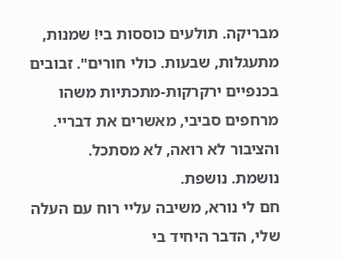מבריקה. תולעים כוססות בי! שמנות, מתעגלות, שבעות. כולי חורים". זבובים בכנפיים ירקרקות-מתכתיות משהו מרחפים סביבי, מאשרים את דבריי. והציבור לא רואה, לא מסתכל.
נושמת. נושפת.
חם לי נורא, משיבה עליי רוח עם העלה שלי, הדבר היחיד בי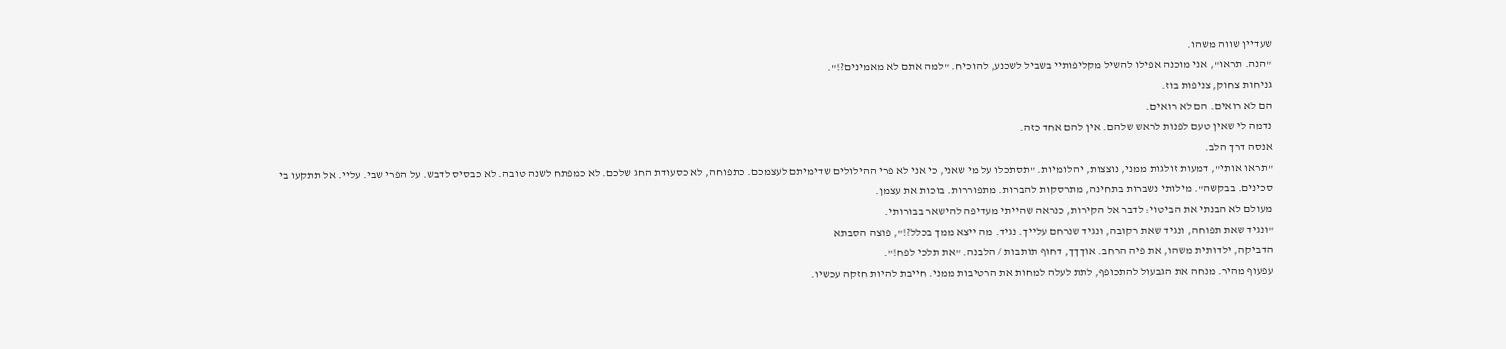שעדיין שווה משהו.
"הנה. תראו", אני מוכנה אפילו להשיל מקליפותיי בשביל לשכנע, להוכיח. "למה אתם לא מאמינים?!".
גניחות צחוק, צניפות בוז.
הם לא רואים. הם לא רואים.
נדמה לי שאין טעם לפנות לראש שלהם. אין להם אחד כזה.
אנסה דרך הלב.
"תראו אותי", דמעות זולגות ממני, נוצצות, יהלומיות. "תסתכלו על מי שאני, כי אני לא פרי ההילולים שדימיתם לעצמכם. כתפוחה, לא כסעודת החג שלכם. לא כמפתח לשנה טובה. לא כבסיס לדבש. על הפרי שבי. עליי. אל תתקעו בי סכינים. בבקשה". מילותי נשברות בתחינה, מתרסקות להברות. מתפוררות. בוכות את עצמן.
מעולם לא הבנתי את הביטוי: לדבר אל הקירות, כנראה שהייתי מעדיפה להישאר בבורותי.
"ונגיד שאת תפוחה, ונגיד שאת רקובה, ונגיד שנרחם עלייך. נגיד. מה ייצא ממך בכלל?!", פוצה הסבתא
הדביקה, ילדותית משהו, את פיה הרחב. אוךךך, דחוף תותבות / הלבנה. "את תלכי לפח!".
עפעוף מהיר. מנחה את הגבעול להתכופף, לתת לעלה למחות את הרטיבות ממני. חייבת להיות חזקה עכשיו.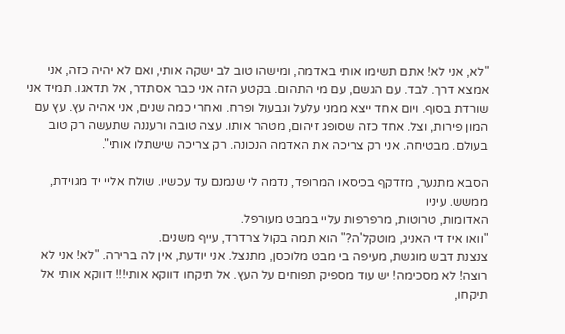"לא, אני לא! אתם תשימו אותי באדמה, ומישהו טוב לב ישקה אותי, ואם לא יהיה כזה, אני אמצא דרך. לבד. עם הגשם, עם מי התהום. בקטע הזה אני כבר אסתדר, אל תדאגו. תמיד אני שורדת בסוף. ויום אחד ייצא ממני עלעל וגבעול ופרח. ואחרי כמה שנים, אני אהיה עץ. עץ עם המון פירות, וצל. אחד כזה שסופג זיהום, מטהר אותו. עצה טובה ורעננה שתעשה רק טוב בעולם. מבטיחה. אני רק צריכה את האדמה הנכונה. רק צריכה שישתלו אותי".

הסבא מתנער, מזדקף בכיסאו המרופד, נדמה לי שנמנם עד עכשיו. שולח אליי יד מגוידת, ממשש. עיניו
האדומות, טרוטות, מרפרפות עליי במבט מעורפל.
"וואו איז די האניג, מוטקל'ה?" הוא תמה בקול צרדרד, עייף משנים.
צנצנת דבש מוגשת, מעיפה בי מבט מלוכסן, מתנצל. אני יודעת, אין לה ברירה. "לא! אני לא רוצה! לא מסכימה! יש עוד מספיק תפוחים על העץ. אל תיקחו דווקא אותי!!! דווקא אותי אל תיקחו,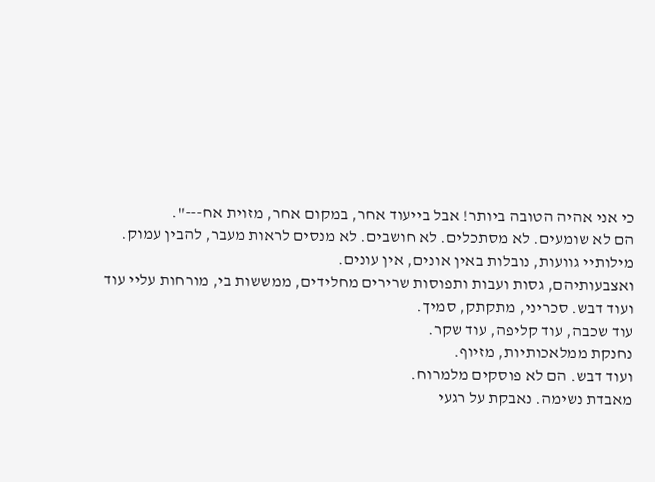כי אני אהיה הטובה ביותר! אבל בייעוד אחר, במקום אחר, מזוית אח---".
הם לא שומעים. לא מסתכלים. לא חושבים. לא מנסים לראות מעבר, להבין עמוק. מילותיי גוועות, נובלות באין אונים, אין עונים.
ואצבעותיהם, גסות ועבות ותפוסות שרירים מחלידים, ממששות בי, מורחות עליי עוד ועוד דבש. סכריני, מתקתק, סמיך.
עוד שכבה, עוד קליפה, עוד שקר.
נחנקת ממלאכותיות, מזיוף.
ועוד דבש. הם לא פוסקים מלמרוח.
מאבדת נשימה. נאבקת על רגעי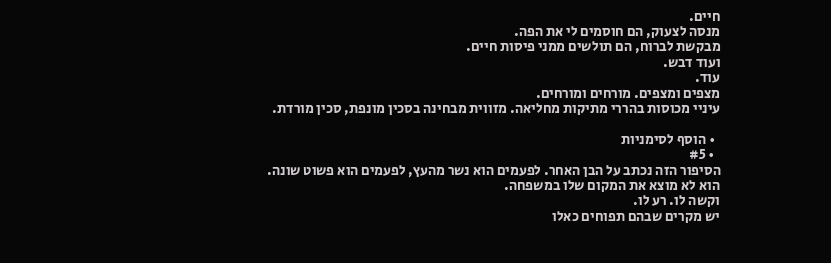חיים.
מנסה לצעוק, הם חוסמים לי את הפה.
מבקשת לברוח, הם תולשים ממני פיסות חיים.
ועוד דבש.
עוד.
מצפים ומצפים. מורחים ומורחים.
עיניי מכוסות בהררי מתיקות מחליאה. מזווית מבחינה בסכין מונפת, סכין מורדת.

  • הוסף לסימניות
  • #5
הסיפור הזה נכתב על הבן האחר. לפעמים הוא נשר מהעץ, לפעמים הוא פשוט שונה.
הוא לא מוצא את המקום שלו במשפחה.
וקשה לו. רע לו.
יש מקרים שבהם תפוחים כאלו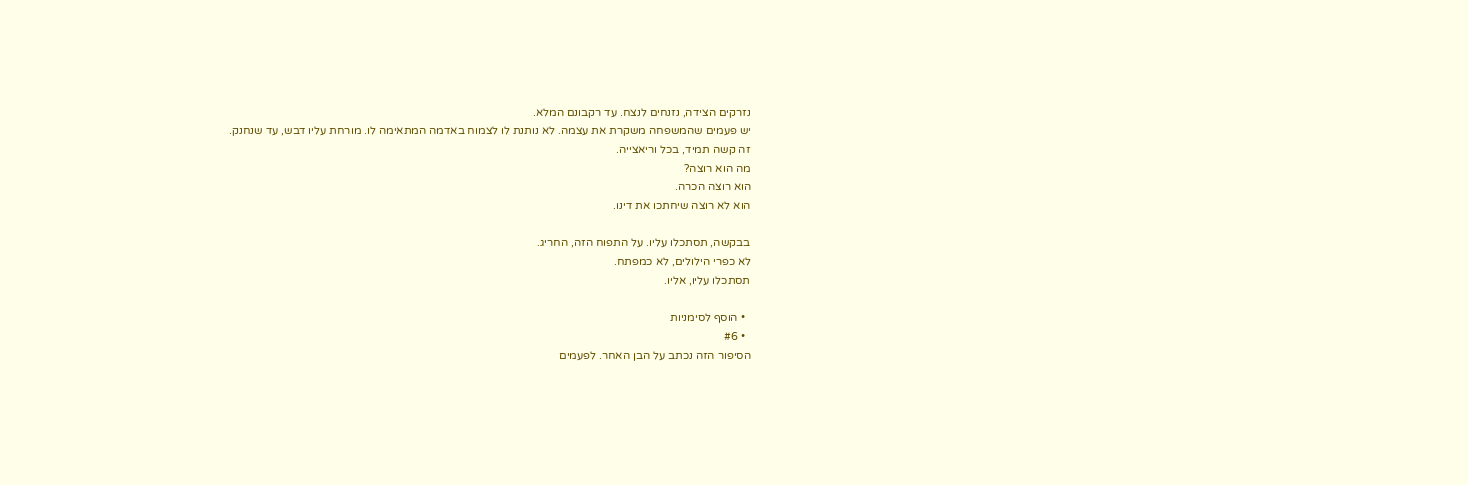נזרקים הצידה, נזנחים לנצח. עד רקבונם המלא.
יש פעמים שהמשפחה משקרת את עצמה. לא נותנת לו לצמוח באדמה המתאימה לו. מורחת עליו דבש, עד שנחנק.
זה קשה תמיד, בכל וריאצייה.
מה הוא רוצה?
הוא רוצה הכרה.
הוא לא רוצה שיחתכו את דינו.

בבקשה, תסתכלו עליו. על התפוח הזה, החריג.
לא כפרי הילולים, לא כמפתח.
תסתכלו עליו, אליו.

  • הוסף לסימניות
  • #6
הסיפור הזה נכתב על הבן האחר. לפעמים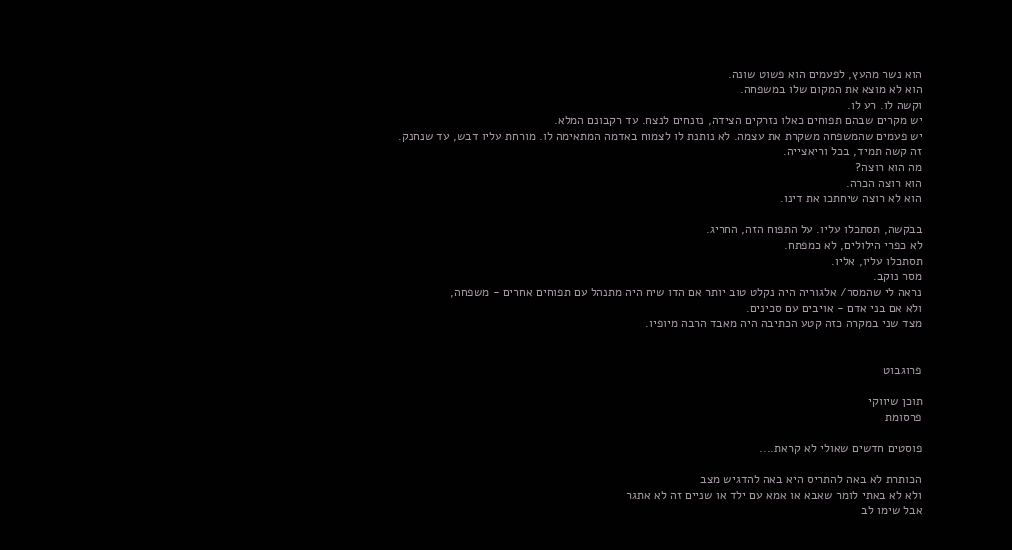הוא נשר מהעץ, לפעמים הוא פשוט שונה.
הוא לא מוצא את המקום שלו במשפחה.
וקשה לו. רע לו.
יש מקרים שבהם תפוחים כאלו נזרקים הצידה, נזנחים לנצח. עד רקבונם המלא.
יש פעמים שהמשפחה משקרת את עצמה. לא נותנת לו לצמוח באדמה המתאימה לו. מורחת עליו דבש, עד שנחנק.
זה קשה תמיד, בכל וריאצייה.
מה הוא רוצה?
הוא רוצה הכרה.
הוא לא רוצה שיחתכו את דינו.

בבקשה, תסתכלו עליו. על התפוח הזה, החריג.
לא כפרי הילולים, לא כמפתח.
תסתכלו עליו, אליו.
מסר נוקב.
נראה לי שהמסר/ אלגוריה היה נקלט טוב יותר אם הדו שיח היה מתנהל עם תפוחים אחרים - משפחה,
ולא אם בני אדם - אויבים עם סכינים.
מצד שני במקרה כזה קטע הכתיבה היה מאבד הרבה מיופיו.


פרוגבוט

תוכן שיווקי
פרסומת

פוסטים חדשים שאולי לא קראת....

הכותרת לא באה להתריס היא באה להדגיש מצב
ולא לא באתי לומר שאבא או אמא עם ילד או שניים זה לא אתגר
אבל שימו לב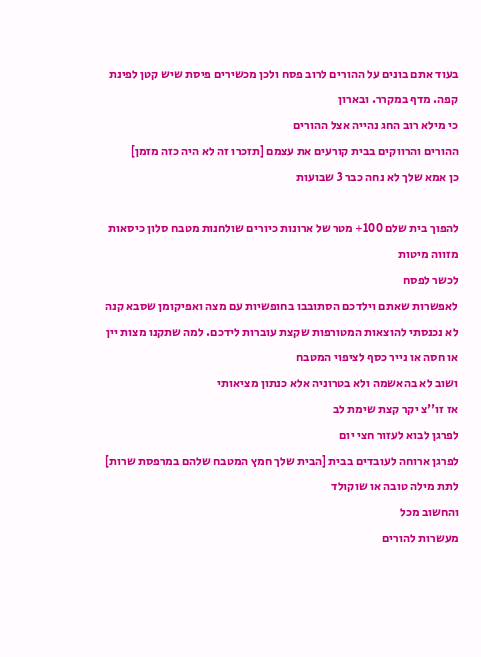בעוד אתם בונים על ההורים לרוב פסח ולכן מכשירים פיסת שיש קטן לפינת קפה. מדף במקרר. ובארון
כי מילא רוב החג נהייה אצל ההורים
ההורים והרווקים בבית קורעים את עצמם [תזכרו זה לא היה כזה מזמן]
כן אמא שלך לא נחה כבר 3 שבועות

להפוך בית שלם 100+ מטר של ארונות כיורים שולחנות מטבח סלון כיסאות מזווה מיטות
לכשר לפסח
לאפשרות שאתם וילדכם הסתובבו בחופשיות עם מצה ואפיקומן שסבא קנה
לא נכנסתי להוצאות המטורפות שקצת עוברות לידכם. למה שתקנו מצות יין או חסה או נייר כסף לציפוי המטבח
ושוב לא בהאשמה ולא בטרוניה אלא כנתון מציאותי
אז זו''צ יקר קצת שימת לב
לפרגן לבוא לעזור חצי יום
לפרגן ארוחה לעובדים בבית [הבית שלך חמץ המטבח שלהם במרפסת שרות]
לתת מילה טובה או שוקולד
והחשוב מכל
מעשרות להורים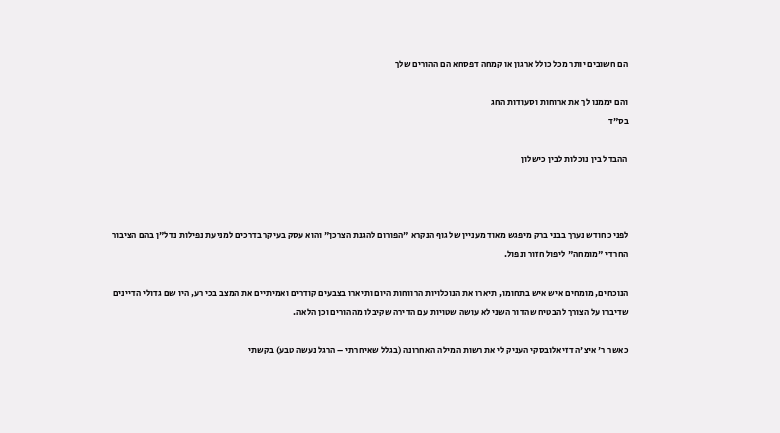הם חשובים יותר מכל כולל ארגון או קמחה דפסחא הם ההורים שלך

והם יממנו לך את ארוחות וסעודות החג
בס"ד

ההבדל בין נוכלות לבין כישלון



לפני כחודש נערך בבני ברק מיפגש מאוד מעניין של גוף הנקרא "הפורום להגנת הצרכן" והוא עסק בעיקר בדרכים למניעת נפילות נדל"ן בהם הציבור החרדי "מומחה" ליפול חזור ונפול.

הנוכחים, מומחים איש איש בתחומו, תיארו את הנוכלויות הרווחות היום ותיארו בצבעים קודרים ואמיתיים את המצב בכי רע, היו שם גדולי הדיינים שדיברו על הצורך להבטיח שהדור השני לא עושה שטויות עם הדירה שקיבלו מההורים וכן הלאה.

כאשר ר' איצ'ה דזיאלובסקי העניק לי את רשות המילה האחרונה (בגלל שאיחרתי – הרגל נעשה טבע) בקשתי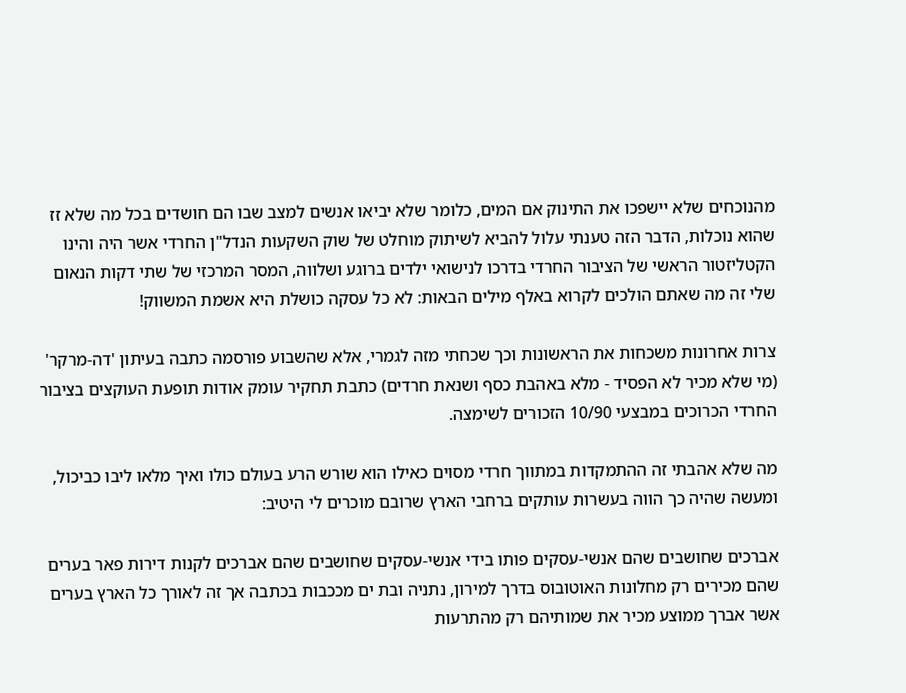מהנוכחים שלא יישפכו את התינוק אם המים, כלומר שלא יביאו אנשים למצב שבו הם חושדים בכל מה שלא זז שהוא נוכלות, הדבר הזה טענתי עלול להביא לשיתוק מוחלט של שוק השקעות הנדל"ן החרדי אשר היה והינו הקטליזטור הראשי של הציבור החרדי בדרכו לנישואי ילדים ברוגע ושלווה, המסר המרכזי של שתי דקות הנאום שלי זה מה שאתם הולכים לקרוא באלף מילים הבאות: לא כל עסקה כושלת היא אשמת המשווק!

צרות אחרונות משכחות את הראשונות וכך שכחתי מזה לגמרי, אלא שהשבוע פורסמה כתבה בעיתון 'דה-מרקר' (מי שלא מכיר לא הפסיד - מלא באהבת כסף ושנאת חרדים) כתבת תחקיר עומק אודות תופעת העוקצים בציבור החרדי הכרוכים במבצעי 10/90 הזכורים לשימצה.

מה שלא אהבתי זה ההתמקדות במתווך חרדי מסוים כאילו הוא שורש הרע בעולם כולו ואיך מלאו ליבו כביכול, ומעשה שהיה כך הווה בעשרות עותקים ברחבי הארץ שרובם מוכרים לי היטיב:

אברכים שחושבים שהם אנשי-עסקים פותו בידי אנשי-עסקים שחושבים שהם אברכים לקנות דירות פאר בערים שהם מכירים רק מחלונות האוטובוס בדרך למירון, נתניה ובת ים מככבות בכתבה אך זה לאורך כל הארץ בערים אשר אברך ממוצע מכיר את שמותיהם רק מהתרעות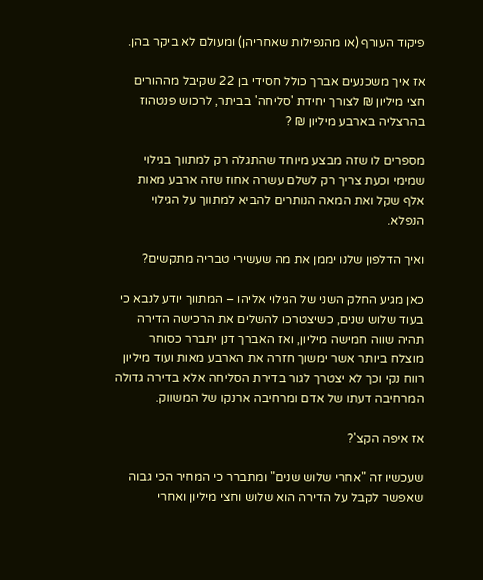פיקוד העורף (או מהנפילות שאחריהן) ומעולם לא ביקר בהן.

אז איך משכנעים אברך כולל חסידי בן 22 שקיבל מההורים חצי מיליון ₪ לצורך יחידת 'סליחה' בביתר, לרכוש פנטהוז בהרצליה בארבע מיליון ₪ ?

מספרים לו שזה מבצע מיוחד שהתגלה רק למתווך בגילוי שמימי וכעת צריך רק לשלם עשרה אחוז שזה ארבע מאות אלף שקל ואת המאה הנותרים להביא למתווך על הגילוי הנפלא.

ואיך הדלפון שלנו יממן את מה שעשירי טבריה מתקשים?

כאן מגיע החלק השני של הגילוי אליהו – המתווך יודע לנבא כי בעוד שלוש שנים, כשיצטרכו להשלים את הרכישה הדירה תהיה שווה חמישה מיליון, ואז האברך דנן יתברר כסוחר מוצלח ביותר אשר ימשוך חזרה את הארבע מאות ועוד מיליון רווח נקי וכך לא יצטרך לגור בדירת הסליחה אלא בדירה גדולה המרחיבה דעתו של אדם ומרחיבה ארנקו של המשווק.

אז איפה הקצ'?

שעכשיו זה "אחרי שלוש שנים" ומתברר כי המחיר הכי גבוה שאפשר לקבל על הדירה הוא שלוש וחצי מיליון ואחרי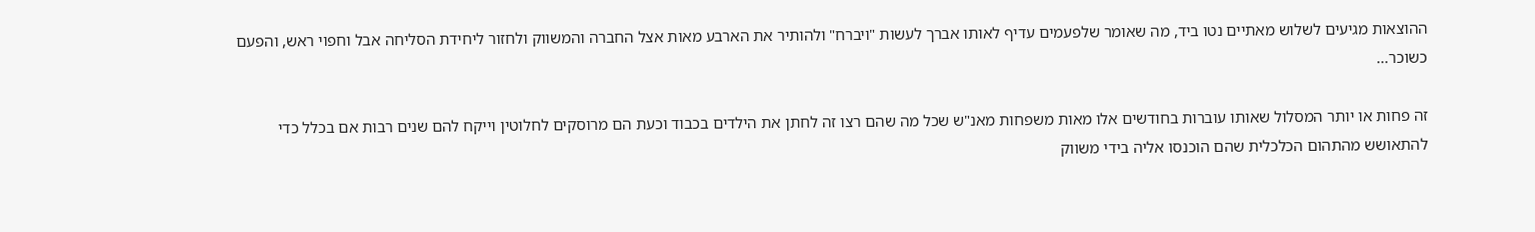ההוצאות מגיעים לשלוש מאתיים נטו ביד, מה שאומר שלפעמים עדיף לאותו אברך לעשות "ויברח" ולהותיר את הארבע מאות אצל החברה והמשווק ולחזור ליחידת הסליחה אבל וחפוי ראש, והפעם כשוכר...

זה פחות או יותר המסלול שאותו עוברות בחודשים אלו מאות משפחות מאנ"ש שכל מה שהם רצו זה לחתן את הילדים בכבוד וכעת הם מרוסקים לחלוטין וייקח להם שנים רבות אם בכלל כדי להתאושש מהתהום הכלכלית שהם הוכנסו אליה בידי משווק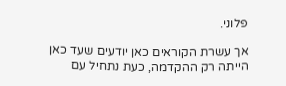פלוני.

אך עשרת הקוראים כאן יודעים שעד כאן הייתה רק ההקדמה, כעת נתחיל עם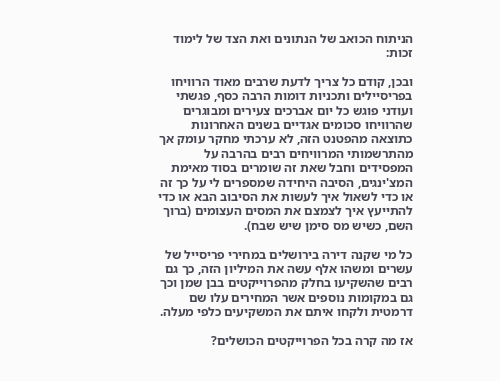הניתוח הכואב של הנתונים ואת הצד של לימוד זכות:

ובכן, קודם כל צריך לדעת שרבים מאוד הרוויחו בפריסיילים ותכניות דומות הרבה כסף, פגשתי ועודני פוגש כל יום אברכים צעירים ומבוגרים שהרוויחו סכומים אגדיים בשנים האחרונות כתוצאה מהפטנט הזה, לא ערכתי מחקר עומק אך מהתרשמותי המרוויחים רבים בהרבה על המפסידים וחבל שאת זה שומרים בסוד מאימת המצ'ינגים, הסיבה היחידה שמספרים לי על כך זה או כדי לשאול איך לעשות את הסיבוב הבא או כדי להתייעץ איך לצמצם את המסים העצומים (ברוך השם, כשיש מס סימן שיש שבח).

כל מי שקנה דירה בירושלים במחירי פריסייל של עשרים ומשהו אלף עשה את המיליון הזה, כך גם רבים שהשקיעו בחלק מהפרוייקטים בבן שמן וכך גם במקומות נוספים אשר המחירים עלו שם דרמטית ולקחו איתם את המשקיעים כלפי מעלה.

אז מה קרה בכל הפרוייקטים הכושלים?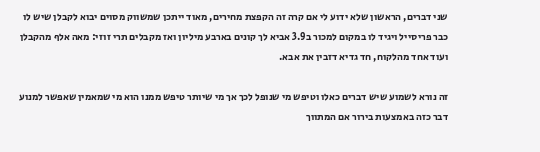שני דברים, הראשון שלא ידוע לי אם קרה זה הקפצת מחירים, מאוד ייתכן שמשווק מסוים יבוא לקבלן שיש לו כבר פריסייל ויגיד לו במקום למכור ב3.9 אביא לך קונים בארבע מיליון ואז מקבלים תרי זוזי: מאה אלף מהקבלן ועוד אחד מהלקוח, חד גדיא דזבין את אבא.

זה נורא לשמוע שיש דברים כאלו וטיפש מי שנופל לכך אך מי שיותר טיפש ממנו הוא מי שמאמין שאפשר למנוע דבר כזה באמצעות בירור אם המתווך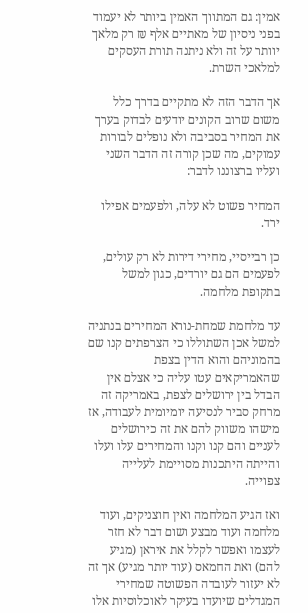אמין: גם המתווך האמין ביותר לא יעמוד בפני ניסיון של מאתיים אלף ₪ רק מלאך יוותר על זה ולא ניתנה תורת העסקים למלאכי השרת.

אך הדבר הזה לא מתקיים בדרך כלל משום שרוב הקונים יודעים לבדוק בערך את המחיר בסביבה ולא נופלים לבורות עמוקים, מה שכן קורה זה הדבר השני ועליו ברצוננו לדבר:

המחיר פשוט לא עלה, ולפעמים אפילו ירד.

כן רבייסיי, מחירי דירות לא רק עולים, לפעמים הם גם יורדים, כגון למשל בתקופת מלחמה.

עד מלחמת שמחת-נורא המחירים בנתניה למשל אכן השתוללו כי הצרפתים קנו שם בהמוניהם והוא הדין בצפת שהאמריקאים עטו עליה כי אצלם אין הבדל בין ירושלים לצפת, באמריקה זה מרחק סביר לנסיעה יומיומית לעבודה, אז מישהו משווק להם את זה כירושלים לעניים והם קנו וקנו והמחירים עלו ועלו והייתה היתכנות מסויימת לעלייה צפוייה.

ואז הגיע המלחמה ואין חוצניקים, ועוד מלחמה ועוד מבצע ושום דבר לא חזר לעצמו ואפשר לקלל את איראן (מגיע להם) ואת החמאס (עוד יותר מגיע) אך זה לא יעזור לעובדה הפשוטה שמחירי המגדלים שיועדו בעיקר לאוכלוסיות אלו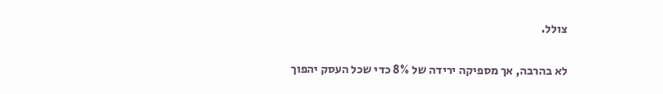צולל.

לא בהרבה, אך מספיקה ירידה של 8% כדי שכל העסק יהפוך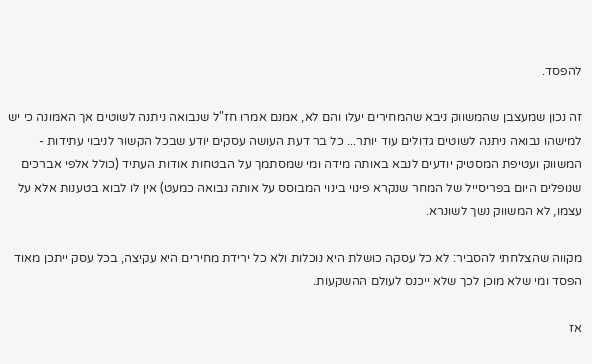להפסד.

זה נכון שמעצבן שהמשווק ניבא שהמחירים יעלו והם לא, אמנם אמרו חז"ל שנבואה ניתנה לשוטים אך האמונה כי יש למישהו נבואה ניתנה לשוטים גדולים עוד יותר... כל בר דעת העושה עסקים יודע שבכל הקשור לניבוי עתידות - המשווק ועטיפת המסטיק יודעים לנבא באותה מידה ומי שמסתמך על הבטחות אודות העתיד (כולל אלפי אברכים שנופלים היום בפריסייל של המחר שנקרא פינוי בינוי המבוסס על אותה נבואה כמעט) אין לו לבוא בטענות אלא על עצמו, לא המשווק נשך לשונרא.

מקווה שהצלחתי להסביר: לא כל עסקה כושלת היא נוכלות ולא כל ירידת מחירים היא עקיצה, בכל עסק ייתכן מאוד הפסד ומי שלא מוכן לכך שלא ייכנס לעולם ההשקעות.

אז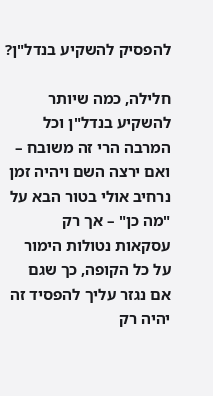להפסיק להשקיע בנדל"ן?

חלילה, כמה שיותר להשקיע בנדל"ן וכל המרבה הרי זה משובח – ואם ירצה השם ויהיה זמן נרחיב אולי בטור הבא על "מה כן" – אך רק עסקאות נטולות הימור על כל הקופה, כך שגם אם נגזר עליך להפסיד זה יהיה רק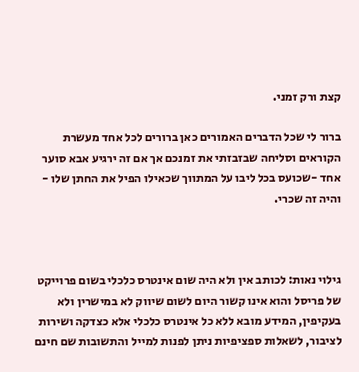קצת ורק זמני.

ברור לי שכל הדברים האמורים כאן ברורים לכל אחד מעשרת הקוראים וסליחה שבזבזתי את זמנכם אך אם זה ירגיע אבא סוער אחד -שכועס בכל ליבו על המתווך שכאילו הפיל את החתן שלו - והיה זה שכרי.



גילוי נאות: לכותב אין ולא היה שום אינטרס כלכלי בשום פרוייקט של פריסל והוא אינו קשור היום לשום שיווק לא במישרין ולא בעקיפין, המידע מובא ללא כל אינטרס כלכלי אלא כצדקה ושירות לציבור, לשאלות ספציפיות ניתן לפנות למייל והתשובות שם חינם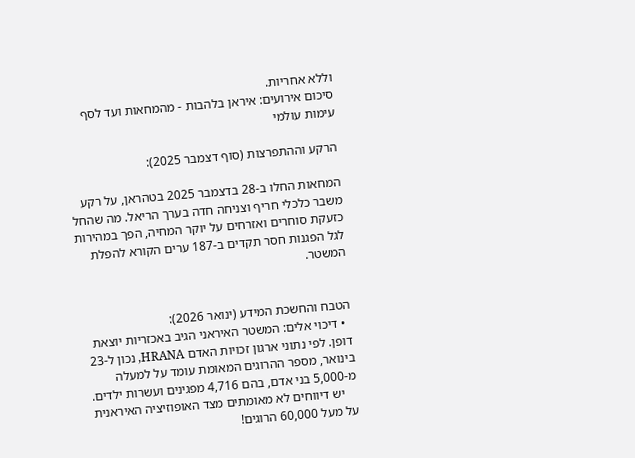וללא אחריות.
סיכום אירועים: איראן בלהבות - מהמחאות ועד לסף עימות עולמי

הרקע וההתפרצות (סוף דצמבר 2025):

המחאות החלו ב-28 בדצמבר 2025 בטהראן, על רקע משבר כלכלי חריף וצניחה חדה בערך הריאל. מה שהחל כזעקת סוחרים ואזרחים על יוקר המחיה, הפך במהירות לגל הפגנות חסר תקדים ב-187 ערים הקורא להפלת המשטר.


הטבח והחשכת המידע (ינואר 2026):
  • דיכוי אלים: המשטר האיראני הגיב באכזריות יוצאת דופן. לפי נתוני ארגון זכויות האדם HRANA, נכון ל-23 בינואר, מספר ההרוגים המאומת עומד על למעלה מ-5,000 בני אדם, בהם 4,716 מפגינים ועשרות ילדים.
    יש דיווחים לא מאומתים מצד האופוזיציה האיראנית על מעל 60,000 הרוגים!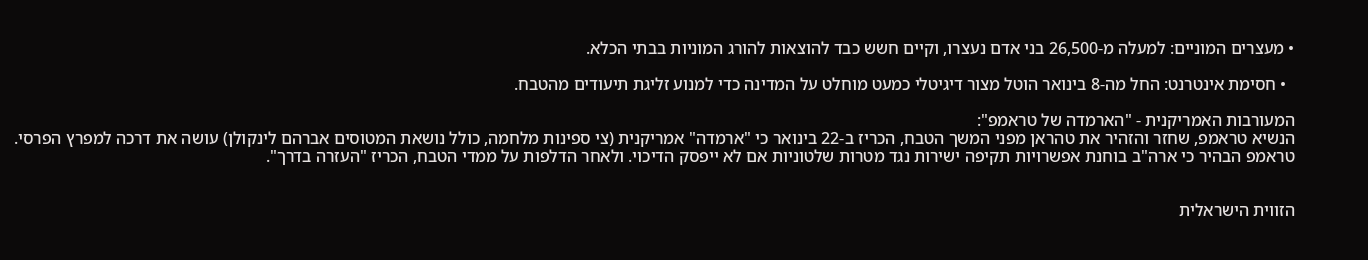• מעצרים המוניים: למעלה מ-26,500 בני אדם נעצרו, וקיים חשש כבד להוצאות להורג המוניות בבתי הכלא.

  • חסימת אינטרנט: החל מה-8 בינואר הוטל מצור דיגיטלי כמעט מוחלט על המדינה כדי למנוע זליגת תיעודים מהטבח.

המעורבות האמריקנית - "הארמדה של טראמפ":
הנשיא טראמפ, שחזר והזהיר את טהראן מפני המשך הטבח, הכריז ב-22 בינואר כי "ארמדה" אמריקנית (צי ספינות מלחמה, כולל נושאת המטוסים אברהם לינקולן) עושה את דרכה למפרץ הפרסי. טראמפ הבהיר כי ארה"ב בוחנת אפשרויות תקיפה ישירות נגד מטרות שלטוניות אם לא ייפסק הדיכוי. ולאחר הדלפות על ממדי הטבח, הכריז "העזרה בדרך".


הזווית הישראלית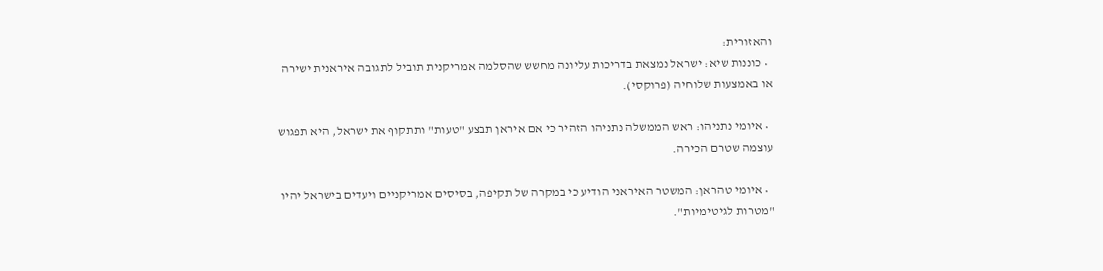והאזורית:
  • כוננות שיא: ישראל נמצאת בדריכות עליונה מחשש שהסלמה אמריקנית תוביל לתגובה איראנית ישירה או באמצעות שלוחיה (פרוקסי).

  • איומי נתניהו: ראש הממשלה נתניהו הזהיר כי אם איראן תבצע "טעות" ותתקוף את ישראל, היא תפגוש עוצמה שטרם הכירה.

  • איומי טהראן: המשטר האיראני הודיע כי במקרה של תקיפה, בסיסים אמריקניים ויעדים בישראל יהיו "מטרות לגיטימיות".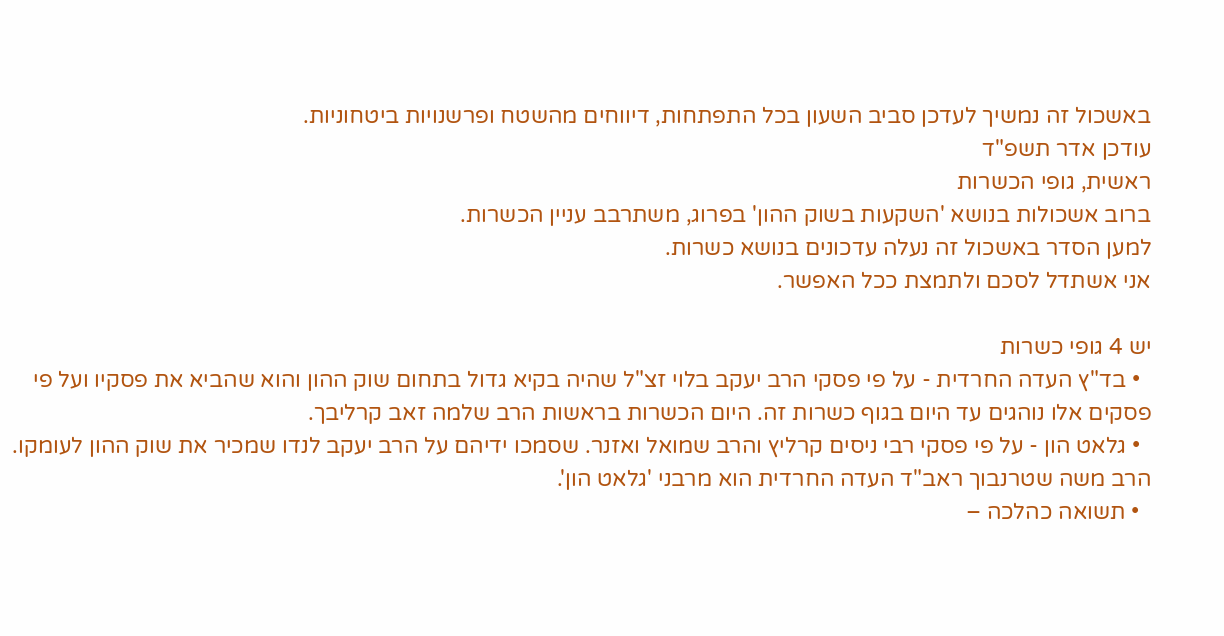באשכול זה נמשיך לעדכן סביב השעון בכל התפתחות, דיווחים מהשטח ופרשנויות ביטחוניות.
עודכן אדר תשפ"ד
ראשית, גופי הכשרות
ברוב אשכולות בנושא 'השקעות בשוק ההון' בפרוג, משתרבב עניין הכשרות.
למען הסדר באשכול זה נעלה עדכונים בנושא כשרות.
אני אשתדל לסכם ולתמצת ככל האפשר.

יש 4 גופי כשרות
  • בד"ץ העדה החרדית - על פי פסקי הרב יעקב בלוי זצ"ל שהיה בקיא גדול בתחום שוק ההון והוא שהביא את פסקיו ועל פי פסקים אלו נוהגים עד היום בגוף כשרות זה. היום הכשרות בראשות הרב שלמה זאב קרליבך.
  • גלאט הון - על פי פסקי רבי ניסים קרליץ והרב שמואל ואזנר. שסמכו ידיהם על הרב יעקב לנדו שמכיר את שוק ההון לעומקו. הרב משה שטרנבוך ראב"ד העדה החרדית הוא מרבני 'גלאט הון'.
  • תשואה כהלכה –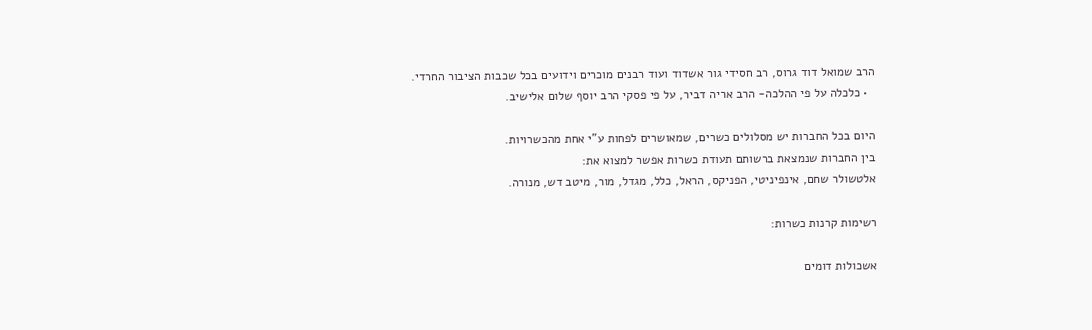הרב שמואל דוד גרוס, רב חסידי גור אשדוד ועוד רבנים מוכרים וידועים בכל שכבות הציבור החרדי.
  • כלכלה על פי ההלכה- הרב אריה דביר, על פי פסקי הרב יוסף שלום אלישיב.

היום בכל החברות יש מסלולים כשרים, שמאושרים לפחות ע"י אחת מהכשרויות.
בין החברות שנמצאת ברשותם תעודת כשרות אפשר למצוא את:
אלטשולר שחם, אינפיניטי, הפניקס, הראל, כלל, מגדל, מור, מיטב דש, מנורה.

רשימות קרנות כשרות:

אשכולות דומים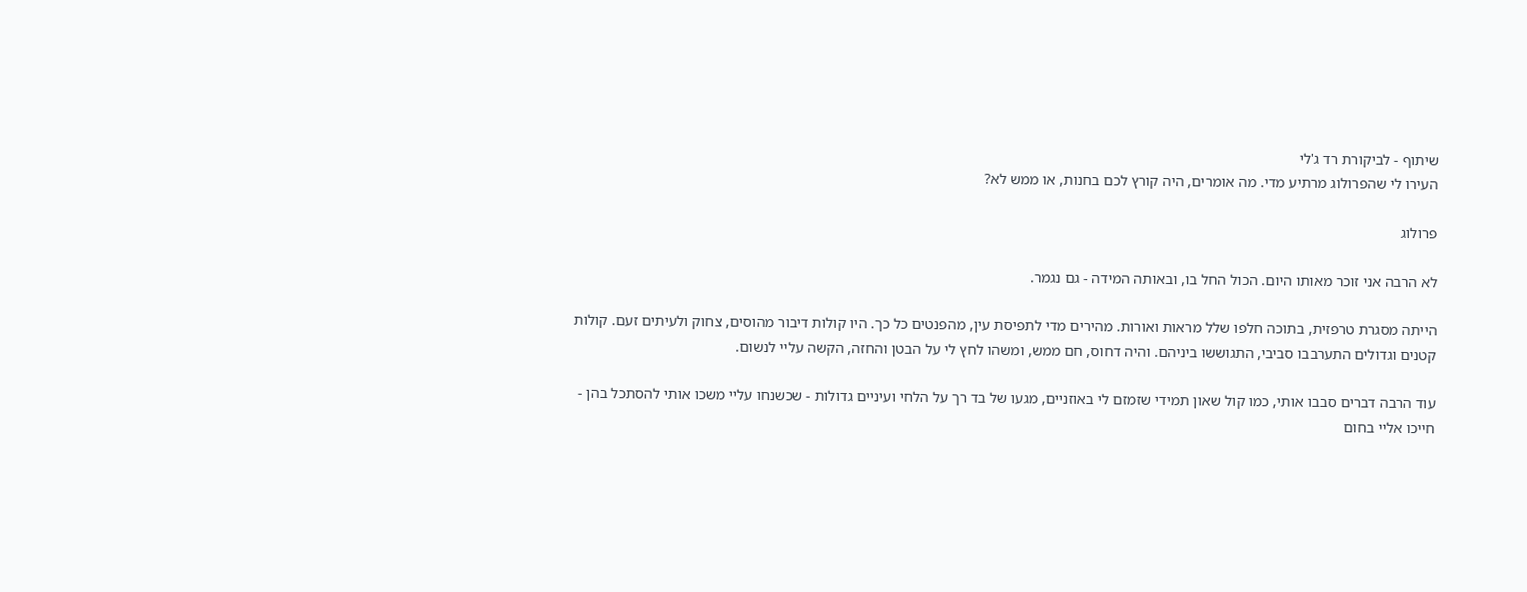שיתוף - לביקורת רד ג'לי
העירו לי שהפרולוג מרתיע מדי. מה אומרים, היה קורץ לכם בחנות, או ממש לא?

פרולוג

לא הרבה אני זוכר מאותו היום. הכול החל בו, ובאותה המידה - גם נגמר.

הייתה מסגרת טרפזית, בתוכה חלפו שלל מראות ואורות. מהירים מדי לתפיסת עין, מהפנטים כל כך. היו קולות דיבור מהוסים, צחוק ולעיתים זעם. קולות קטנים וגדולים התערבבו סביבי, התגוששו ביניהם. והיה דחוס, חם ממש, ומשהו לחץ לי על הבטן והחזה, הקשה עליי לנשום.

עוד הרבה דברים סבבו אותי, כמו קול שאון תמידי שזמזם לי באוזניים, מגעו של בד רך על הלחי ועיניים גדולות - שכשנחו עליי משכו אותי להסתכל בהן - חייכו אליי בחום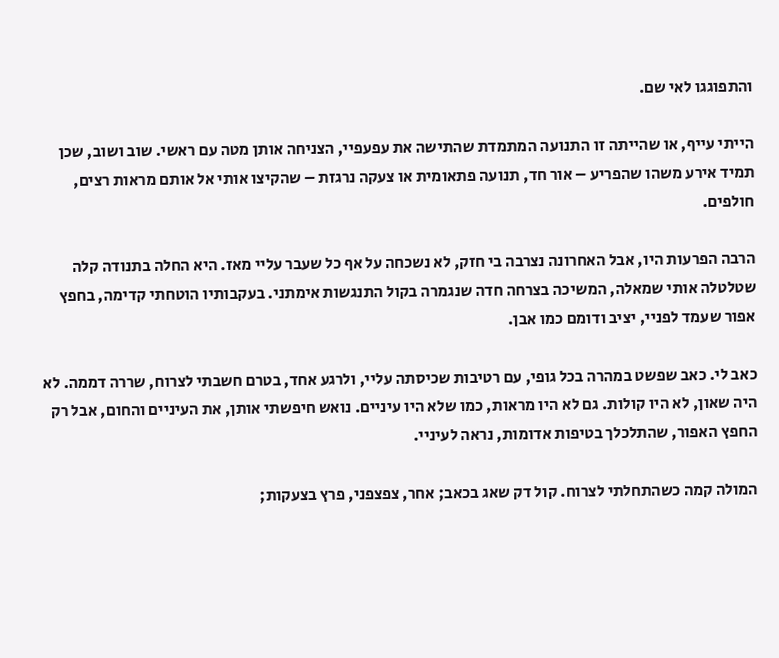והתפוגגו לאי שם.

הייתי עייף, או שהייתה זו התנועה המתמדת שהתישה את עפעפיי, הצניחה אותן מטה עם ראשי. שוב ושוב, שכן תמיד אירע משהו שהפריע – אור חד, תנועה פתאומית או צעקה נרגזת – שהקיצו אותי אל אותם מראות רצים, חולפים.

הרבה הפרעות היו, אבל האחרונה נצרבה בי חזק, לא נשכחה על אף כל שעבר עליי מאז. היא החלה בתנודה קלה שטלטלה אותי שמאלה, המשיכה בצרחה חדה שנגמרה בקול התנגשות אימתני. בעקבותיו הוטחתי קדימה, בחפץ אפור שעמד לפניי, יציב ודומם כמו אבן.

כאב לי. כאב שפשט במהרה בכל גופי, עם רטיבות שכיסתה עליי, ולרגע אחד, בטרם חשבתי לצרוח, שררה דממה. לא היה שאון, לא היו קולות. גם לא היו מראות, כמו שלא היו עיניים. נואש חיפשתי אותן, את העיניים והחום, אבל רק החפץ האפור, שהתלכלך בטיפות אדומות, נראה לעיניי.

המולה קמה כשהתחלתי לצרוח. קול דק שאג בכאב; אחר, צפצפני, פרץ בצעקות;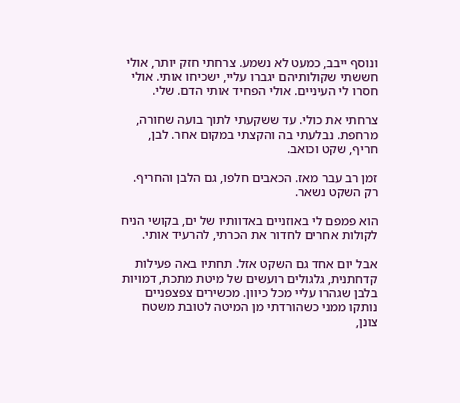ונוסף ייבב, כמעט לא נשמע. צרחתי חזק יותר, אולי חששתי שקולותיהם יגברו עליי, ישכיחו אותי. אולי חסרו לי העיניים. אולי הפחיד אותי הדם. שלי.

צרחתי את כולי. עד ששקעתי לתוך בועה שחורה, מרחפת. נבלעתי בה והקצתי במקום אחר. לבן, חריף, שקט וכואב.

זמן רב עבר מאז. הכאבים חלפו, גם הלבן והחריף. רק השקט נשאר.

הוא פמפם לי באוזניים באדוותיו של ים, בקושי הניח לקולות אחרים לחדור את הכרתי, להרעיד אותי.

אבל יום אחד גם השקט אזל. תחתיו באה פעילות קדחתנית, גלגולים רועשים של מיטת מתכת, דמויות בלבן שגהרו עליי מכל כיוון. מכשירים צפצפניים נותקו ממני כשהורדתי מן המיטה לטובת משטח צונן,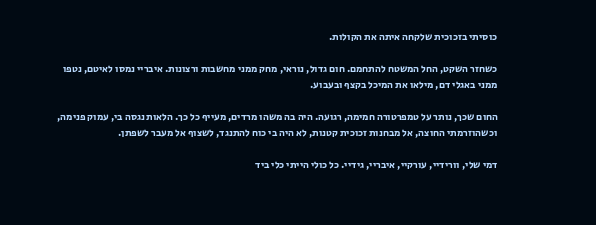כוסיתי בזכוכית שלקחה איתה את הקולות.

כשחזר השקט, החל המשטח להתחמם. חום גדול, נוראי, מחק ממני מחשבות ורצונות. איבריי נמסו לאיטם, נטפו ממני באגלי דם, מילאו את המיכל בקצף ובעבוע.

החום שכך, נותר על טמפרטורה חמימה, רגועה. היה בה משהו מרדים, מעייף כל כך. הלאות נגסה בי, עמוק פנימה, וכשהוזרמתי החוצה, אל מבחנות זכוכית קטנות, לא היה בי כוח להתנגד, לשצוף אל מעבר לשפתן.

דמי שלי, וורידיי, עורקיי, איבריי, גידיי. כל כולי הייתי כלי ביד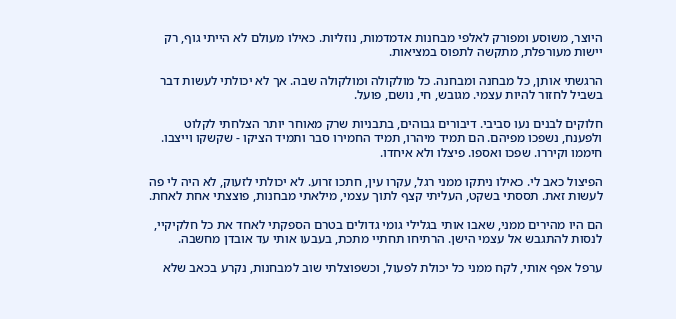היוצר, משוסע ומפורק לאלפי מבחנות אדמדמות, נוזליות. כאילו מעולם לא הייתי גוף, רק יישות מעורפלת, מתקשה לתפוס במציאות.

הרגשתי אותן, כל מבחנה ומבחנה. כל מולקולה ומולקולה שבה. אך לא יכולתי לעשות דבר בשביל לחזור להיות עצמי. מגובש, חי, נושם, פועל.

חלוקים לבנים נעו סביבי. דיבורים גבוהים, בתבניות שרק מאוחר יותר הצלחתי לקלוט ולפענח, נשפכו מפיהם. הם תמיד מיהרו, תמיד החמירו סבר ותמיד הציקו - שקשקו וייצבו. חיממו וקיררו. שפכו ואספו. פיצלו ולא איחדו.

הפיצול כאב לי. כאילו ניתקו ממני רגל, עקרו עין, חתכו זרוע. לא יכולתי לזעוק, לא היה לי פה לעשות זאת. תססתי בשקט, העליתי קצף לתוך עצמי, מילאתי מבחנות, פוצצתי אחת לאחת.

הם היו מהירים ממני, שאבו אותי בגלילי גומי גדולים בטרם הספקתי לאחד את כל חלקיקיי, לנסות להתגבש אל עצמי הישן. הרתיחו תחתיי מתכת, בעבעו אותי עד אובדן מחשבה.

ערפל אפף אותי, לקח ממני כל יכולת לפעול, וכשפוצלתי שוב למבחנות, נקרע בכאב שלא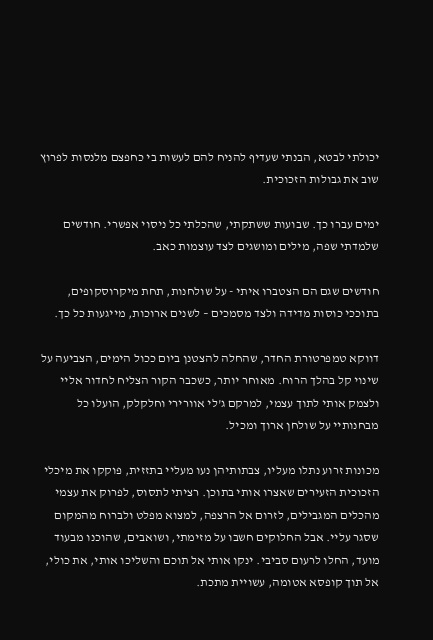יכולתי לבטא, הבנתי שעדיף להניח להם לעשות בי כחפצם מלנסות לפרוץ שוב את גבולות הזכוכית.

ימים עברו כך. שבועות ששתקתי, שהכלתי כל ניסוי אפשרי. חודשים שלמדתי שפה, מילים ומושגים לצד עוצמות כאב.

חודשים שגם הם הצטברו איתי - על שולחנות, תחת מיקרוסקופים, בתוככי כוסות מדידה ולצד מסמכים – לשנים ארוכות, מייגעות כל כך.

דווקא טמפרטורת החדר, שהחלה להצטנן ביום ככול הימים, הצביעה על שינוי קל בהלך הרוח. מאוחר יותר, כשכבר הקור הצליח לחדור אליי ולצמק אותי לתוך עצמי, למרקם ג'לי אוורירי וחלקלק, הועלו כל מבחנותיי על שולחן ארוך ומכיל.

מכונות זרוע נתלו מעליו, צבתותיהן נעו מעליי בתזזית, פוקקו את מיכלי הזכוכית הזעירים שאצרו אותי בתוכן. רציתי לתסוס, לפרוק את עצמי מהכלים המגבילים, לזרום אל הרצפה, למצוא מפלט ולברוח מהמקום שסגר עליי. אבל החלוקים חשבו על מזימתי, ושואבים, שהוכנו מבעוד מועד, החלו לרעום סביבי. ינקו אותי אל תוכם והשליכו אותי, את כולי, אל תוך קופסא אטומה, עשויית מתכת.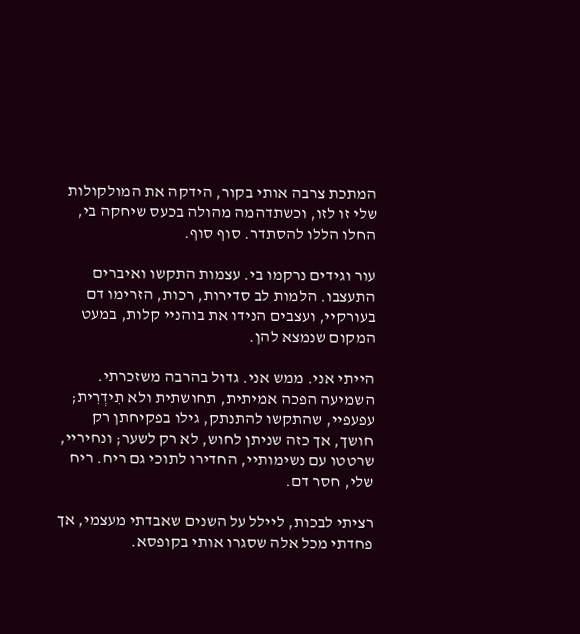המתכת צרבה אותי בקור, הידקה את המולקולות שלי זו לזו, וכשתדהמה מהולה בכעס שיחקה בי, החלו הללו להסתדר. סוף סוף.

עור וגידים נרקמו בי. עצמות התקשו ואיברים התעצבו. הלמות לב סדירות, רכות, הזרימו דם בעורקיי, ועצבים הנידו את בוהניי קלות, במעט המקום שנמצא להן.

הייתי אני. ממש אני. גדול בהרבה משזכרתי. השמיעה הפכה אמיתית, תחושתית ולא תִידְרִית; עפעפיי, שהתקשו להתנתק, גילו בפקיחתן רק חושך, אך כזה שניתן לחוש, לא רק לשער; ונחיריי, שרטטו עם נשימותיי, החדירו לתוכי גם ריח. ריח שלי, חסר דם.

רציתי לבכות, ליילל על השנים שאבדתי מעצמי, אך פחדתי מכל אלה שסגרו אותי בקופסא.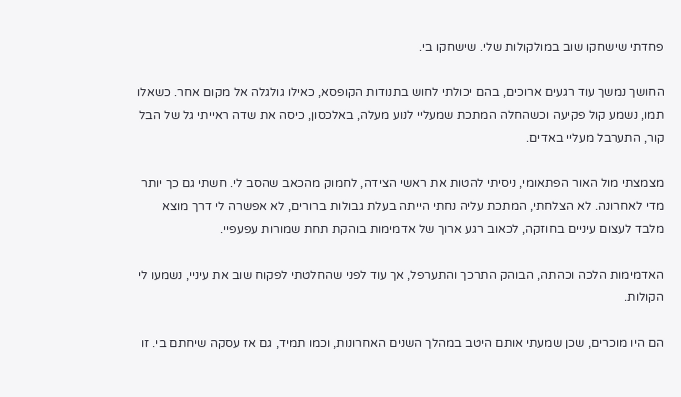פחדתי שישחקו שוב במולקולות שלי. שישחקו בי.

החושך נמשך עוד רגעים ארוכים, בהם יכולתי לחוש בתנודות הקופסא, כאילו גולגלה אל מקום אחר. כשאלו תמו, נשמע קול פקיעה וכשהחלה המתכת שמעליי לנוע מעלה, באלכסון, כיסה את שדה ראייתי גל של הבל קור, התערבל מעליי באדים.

מצמצתי מול האור הפתאומי, ניסיתי להטות את ראשי הצידה, לחמוק מהכאב שהסב לי. חשתי גם כך יותר מדי לאחרונה. לא הצלחתי, המתכת עליה נחתי הייתה בעלת גבולות ברורים, לא אפשרה לי דרך מוצא מלבד לעצום עיניים בחוזקה, לכאוב רגע ארוך של אדמימות בוהקת תחת שמורות עפעפיי.

האדמימות הלכה וכהתה, הבוהק התרכך והתערפל, אך עוד לפני שהחלטתי לפקוח שוב את עיניי, נשמעו לי הקולות.

הם היו מוכרים, שכן שמעתי אותם היטב במהלך השנים האחרונות, וכמו תמיד, גם אז עסקה שיחתם בי. זו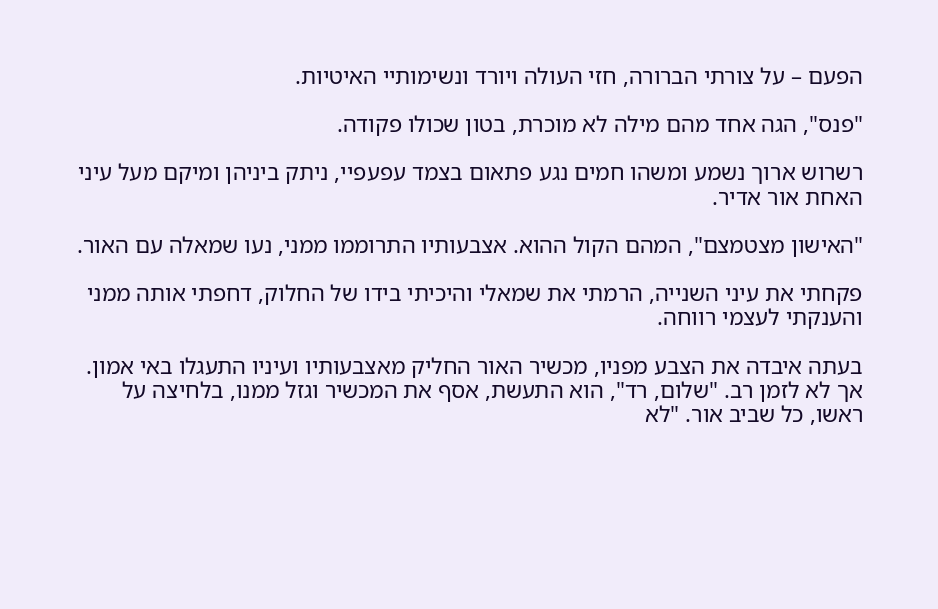הפעם – על צורתי הברורה, חזי העולה ויורד ונשימותיי האיטיות.

"פנס", הגה אחד מהם מילה לא מוכרת, בטון שכולו פקודה.

רשרוש ארוך נשמע ומשהו חמים נגע פתאום בצמד עפעפיי, ניתק ביניהן ומיקם מעל עיני האחת אור אדיר.

"האישון מצטמצם", המהם הקול ההוא. אצבעותיו התרוממו ממני, נעו שמאלה עם האור.

פקחתי את עיני השנייה, הרמתי את שמאלי והיכיתי בידו של החלוק, דחפתי אותה ממני והענקתי לעצמי רווחה.

בעתה איבדה את הצבע מפניו, מכשיר האור החליק מאצבעותיו ועיניו התעגלו באי אמון. אך לא לזמן רב. "שלום, רד", הוא התעשת, אסף את המכשיר וגזל ממנו, בלחיצה על ראשו, כל שביב אור. "לא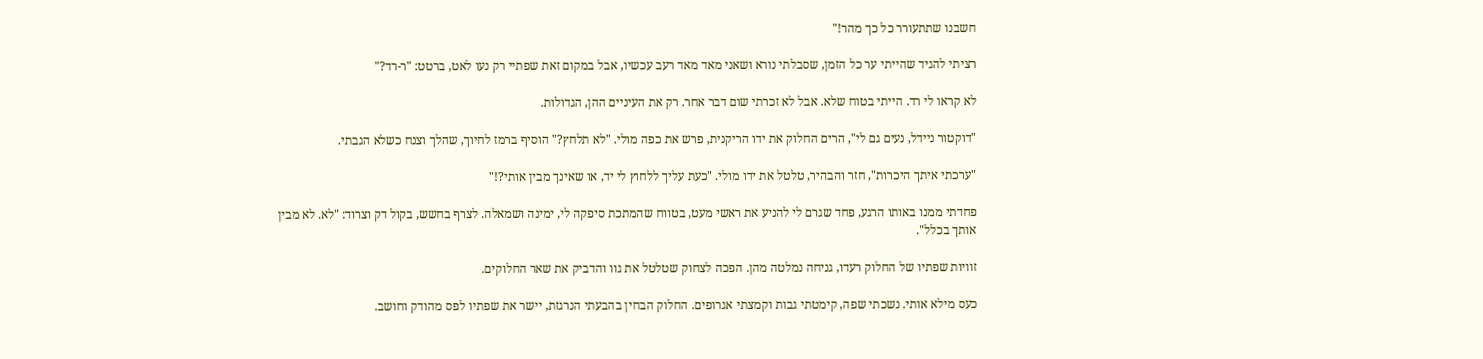חשבנו שתתעורר כל כך מהר!"

רציתי להגיד שהייתי ער כל הזמן, שסבלתי נורא ושאני מאד מאד רעב עכשיו, אבל במקום זאת שפתיי רק נעו לאט, ברטט: "ר-רד?"

לא קראו לי רד. הייתי בטוח שלא. אבל לא זכרתי שום דבר אחר. רק את העיניים ההן, הגדולות.

"דוקטור ניידל, נעים גם לי", הרים החלוק את ידו הריקנית, פרש את כפה מולי. "לא תלחץ?" הוסיף ברמז לחיוך, שהלך וצנח כשלא הגבתי.

"ערכתי איתך היכרות", חזר והבהיר, טלטל את ידו מולי. "כעת עליך ללחוץ לי יד, או שאינך מבין אותי?!"

פחדתי ממנו באותו הרגע, פחד שגרם לי להניע את ראשי מעט, בטווח שהמתכת סיפקה לי, ימינה ושמאלה. לצרף בחשש, בקול דק וצרוד: "לא. לא מבין אותך בכלל".

זוויות שפתיו של החלוק רעדו, גניחה נמלטה מהן. הפכה לצחוק שטלטל את גוו והדביק את שאר החלוקים.

כעס מילא אותי. נשכתי שפה, קימטתי גבות וקמצתי אגרופים. החלוק הבחין בהבעתי הנרגזת, יישר את שפתיו לפס מהודק וחושב.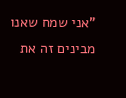"אני שמח שאנו מבינים זה את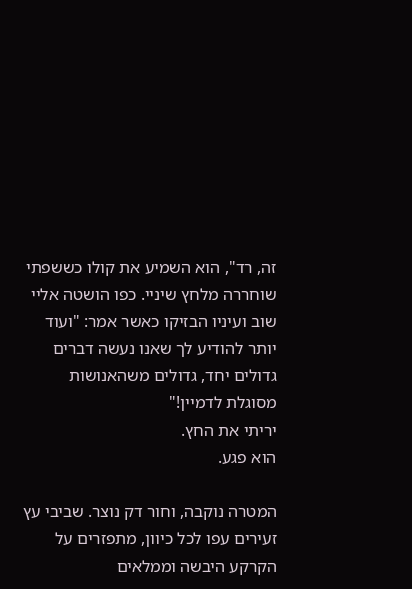זה, רד", הוא השמיע את קולו כששפתי שוחררה מלחץ שיניי. כפו הושטה אליי שוב ועיניו הבזיקו כאשר אמר: "ועוד יותר להודיע לך שאנו נעשה דברים גדולים יחד, גדולים משהאנושות מסוגלת לדמיין!"
יריתי את החץ.
הוא פגע.

המטרה נוקבה, וחור דק נוצר. שביבי עץ זעירים עפו לכל כיוון, מתפזרים על הקרקע היבשה וממלאים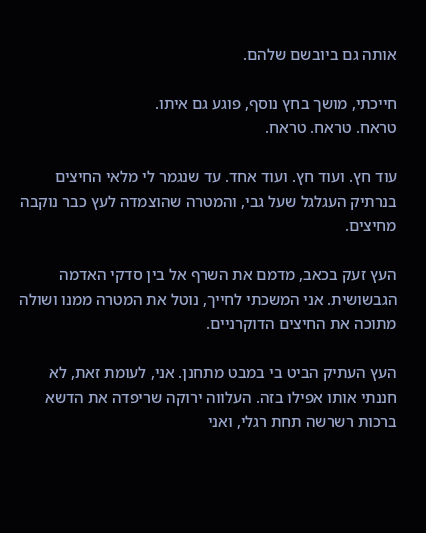אותה גם ביובשם שלהם.

חייכתי, מושך בחץ נוסף, פוגע גם איתו.
טראח. טראח. טראח.

עוד חץ. ועוד חץ. ועוד אחד. עד שנגמר לי מלאי החיצים בנרתיק העגלגל שעל גבי, והמטרה שהוצמדה לעץ כבר נוקבה מחיצים.

העץ זעק בכאב, מדמם את השרף אל בין סדקי האדמה הגבשושית. אני המשכתי לחייך, נוטל את המטרה ממנו ושולה מתוכה את החיצים הדוקרניים.

העץ העתיק הביט בי במבט מתחנן. אני, לעומת זאת, לא חננתי אותו אפילו בזה. העלווה ירוקה שריפדה את הדשא ברכות רשרשה תחת רגלי, ואני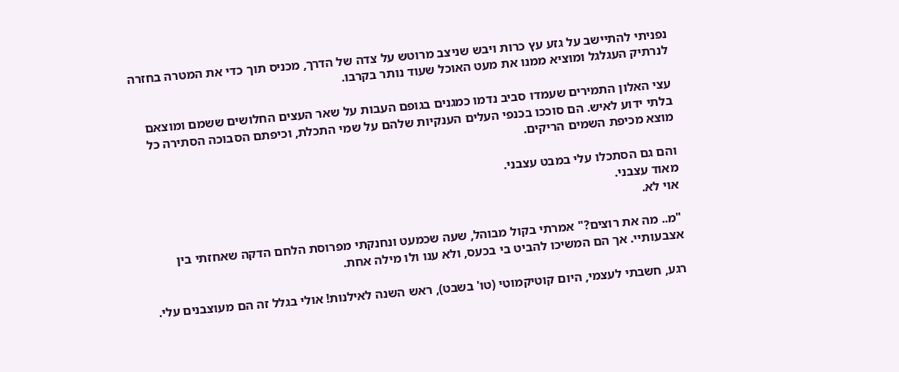נפניתי להתיישב על גזע עץ כרות ויבש שניצב מרוטש על צדה של הדרך, מכניס תוך כדי את המטרה בחזרה לנרתיק העגלגל ומוציא ממנו את מעט האוכל שעוד נותר בקרבו.

עצי האלון התמירים שעמדו סביב נדמו כמגנים בגופם העבות על שאר העצים החלושים ששמם ומוצאם בלתי ידוע לאיש. הם סוככו בכנפי העלים הענקיות שלהם על שמי התכלת, וכיפתם הסבוכה הסתירה כל מוצא מכיפת השמים הריקים.

והם גם הסתכלו עלי במבט עצבני.
מאוד עצבני.
אוי לא.

"מ.. מה את רוצים?" אמרתי בקול מבוהל, שעה שכמעט ונחנקתי מפרוסת הלחם הדקה שאחזתי בין אצבעותיי. אך הם המשיכו להביט בי בכעס, ולא ענו ולו מילה אחת.

רגע, חשבתי לעצמי, היום קוטיקמוטי (טו' בשבט), ראש השנה לאילנות! אולי בגלל זה הם מעוצבנים עלי.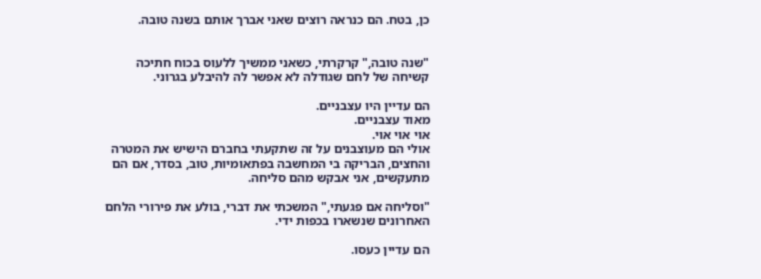כן, בטח. הם כנראה רוצים שאני אברך אותם בשנה טובה.


"שנה טובה," קרקרתי, כשאני ממשיך ללעוס בכוח חתיכה קשיחה של לחם שגודלה לא אפשר לה להיבלע בגרוני.

הם עדיין היו עצבניים.
מאוד עצבניים.
אוי אוי אוי.
אולי הם מעוצבנים על זה שתקעתי בחברם הישיש את המטרה והחצים, הבריקה בי המחשבה בפתאומיות, טוב, בסדר, אם הם מתעקשים, אני אבקש מהם סליחה.

"וסליחה אם פגעתי," המשכתי את דברי, בולע את פירורי הלחם האחרונים שנשארו בכפות ידי.

הם עדיין כעסו.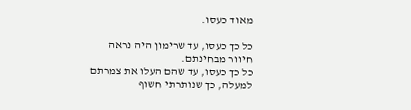מאוד כעסו.

כל כך כעסו, עד שרימון היה נראה חיוור מבחינתם.
כל כך כעסו, עד שהם העלו את צמרתם למעלה, כך שנותרתי חשוף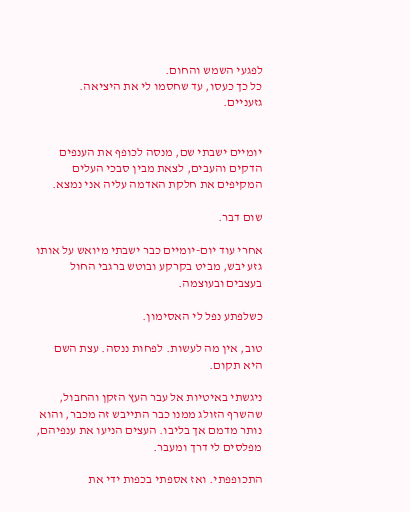לפגעי השמש והחום.
כל כך כעסו, עד שחסמו לי את היציאה.
גזעניים.


יומיים ישבתי שם, מנסה לכופף את הענפים הדקים והעבים, לצאת מבין סבכי העלים המקיפים את חלקת האדמה עליה אני נמצא.

שום דבר.

אחרי עוד יום-יומיים כבר ישבתי מיואש על אותו גזע יבש, מביט בקרקע ובוטש ברגבי החול בעצבים ובעוצמה.

כשלפתע נפל לי האסימון.

טוב, אין מה לעשות. לפחות ננסה. עצת השם היא תקום.

ניגשתי באיטיות אל עבר העץ הזקן והחבול, שהשרף הזולג ממנו כבר התייבש זה מכבר, והוא נותר מדמם אך בליבו. העצים הניעו את ענפיהם, מפלסים לי דרך ומעבר.

התכופפתי. ואז אספתי בכפות ידי את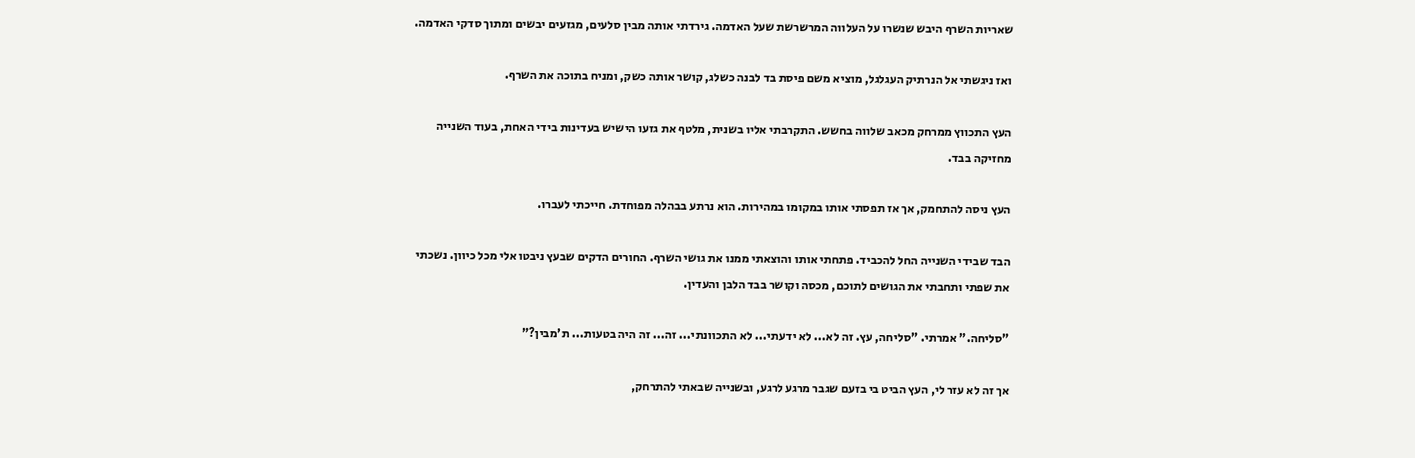שאריות השרף היבש שנשרו על העלווה המרשרשת שעל האדמה. גירדתי אותה מבין סלעים, מגזעים יבשים ומתוך סדקי האדמה.

ואז ניגשתי אל הנרתיק העגלגל, מוציא משם פיסת בד לבנה כשלג, קושר אותה כשק, ומניח בתוכה את השרף.

העץ התכווץ ממרחק מכאב שלווה בחשש. התקרבתי אליו בשנית, מלטף את גזעו הישיש בעדינות בידי האחת, בעוד השנייה מחזיקה בבד.

העץ ניסה להתחמק, אך אז תפסתי אותו במקומו במהירות. הוא נרתע בבהלה מפוחדת. חייכתי לעברו.

הבד שבידי השנייה החל להכביד. פתחתי אותו והוצאתי ממנו את גושי השרף. החורים הדקים שבעץ ניבטו אלי מכל כיוון. נשכתי את שפתי ותחבתי את הגושים לתוכם, מכסה וקושר בבד הלבן והעדין.

"סליחה." אמרתי. "סליחה, עץ. זה לא... לא ידעתי... לא התכוונתי... זה... זה היה בטעות... ת'מבין?"

אך זה לא עזר לי, העץ הביט בי בזעם שגבר מרגע לרגע, ובשנייה שבאתי להתרחק,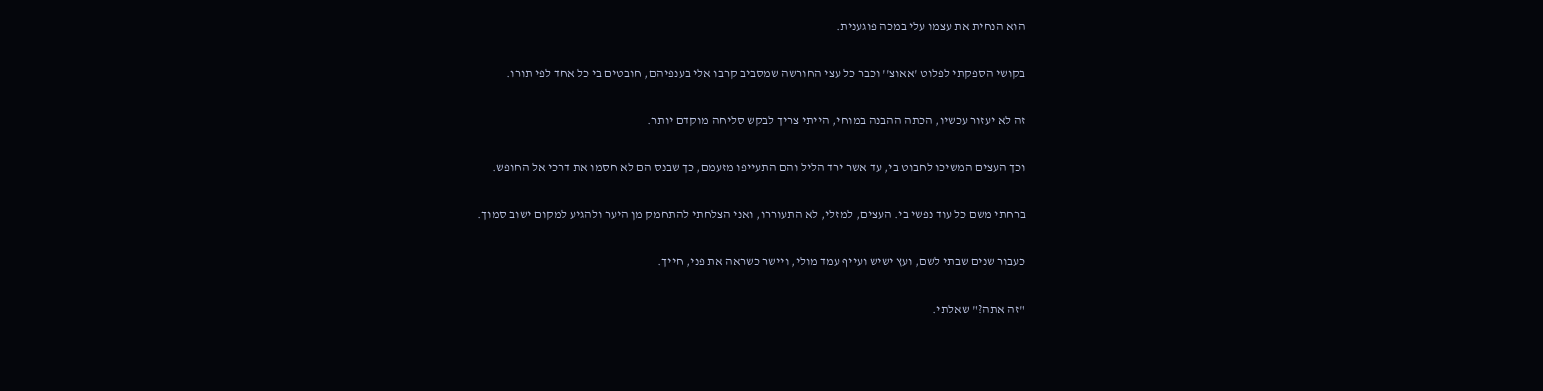הוא הנחית את עצמו עלי במכה פוגענית.

בקושי הספקתי לפלוט 'אאוצ'' וכבר כל עצי החורשה שמסביב קרבו אלי בענפיהם, חובטים בי כל אחד לפי תורו.

זה לא יעזור עכשיו, הכתה ההבנה במוחי, הייתי צריך לבקש סליחה מוקדם יותר.

וכך העצים המשיכו לחבוט בי, עד אשר ירד הליל והם התעייפו מזעמם, כך שבנס הם לא חסמו את דרכי אל החופש.

ברחתי משם כל עוד נפשי בי. העצים, למזלי, לא התעוררו, ואני הצלחתי להתחמק מן היער ולהגיע למקום ישוב סמוך.

כעבור שנים שבתי לשם, ועץ ישיש ועייף עמד מולי, ויישר כשראה את פני, חייך.

"זה אתה?" שאלתי.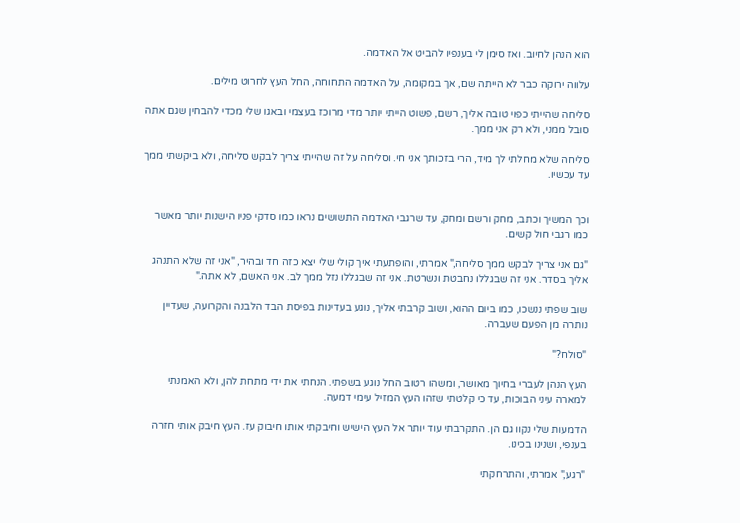הוא הנהן לחיוב. ואז סימן לי בענפיו להביט אל האדמה.

עלווה ירוקה כבר לא הייתה שם, אך במקומה, על האדמה התחוחה, החל העץ לחרוט מילים.

סליחה שהייתי כפוי טובה אליך, רשם, פשוט הייתי יותר מדי מרוכז בעצמי ובאגו שלי מכדי להבחין שגם אתה סובל ממני, ולא רק אני ממך.

סליחה שלא מחלתי לך מיד, הרי בזכותך אני חי. וסליחה על זה שהייתי צריך לבקש סליחה, ולא ביקשתי ממך עד עכשיו.


וכך המשיך וכתב, מחק ורשם ומחק, עד שרגבי האדמה התשושים נראו כמו סדקי פניו הישנות יותר מאשר כמו רגבי חול קשים.

"גם אני צריך לבקש ממך סליחה," אמרתי, והופתעתי איך קולי שלי יצא כזה חד ובהיר, "אני זה שלא התנהג אליך בסדר. אני זה שבגללו נחבטת ונשרטת. אני זה שבגללו נזל ממך לב. אני האשם, לא אתה."

שוב שפתי ננשכו, כמו ביום ההוא, ושוב קרבתי אליך, נוגע בעדינות בפיסת הבד הלבנה והקרועה, שעדיין נותרה מן הפעם שעברה.

"סולח?"

העץ הנהן לעברי בחיוך מאושר, ומשהו רטוב החל נוגע בשפתי. הנחתי את ידי מתחת להן, ולא האמנתי למארה עיני הבוכות, עד כי קלטתי שזהו העץ המזיל עימי דמעה.

הדמעות שלי נקוו גם הן. התקרבתי עוד יותר אל העץ הישיש וחיבקתי אותו חיבוק עז. העץ חיבק אותי חזרה בענפי, ושנינו בכינו.

"רגע," אמרתי, והתרחקתי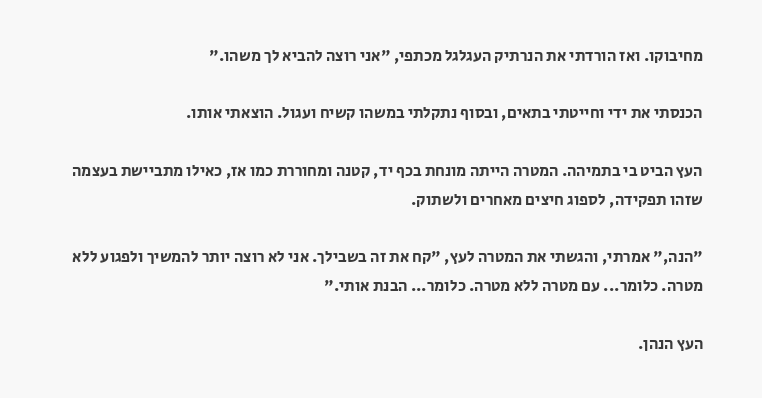מחיבוקו. ואז הורדתי את הנרתיק העגלגל מכתפי, "אני רוצה להביא לך משהו."

הכנסתי את ידי וחייטתי בתאים, ובסוף נתקלתי במשהו קשיח ועגול. הוצאתי אותו.

העץ הביט בי בתמיהה. המטרה הייתה מונחת בכף יד, קטנה ומחוררת כמו אז, כאילו מתביישת בעצמה שזהו תפקידה, לספוג חיצים מאחרים ולשתוק.

"הנה," אמרתי, והגשתי את המטרה לעץ, "קח את זה בשבילך. אני לא רוצה יותר להמשיך ולפגוע ללא מטרה. כלומר... עם מטרה ללא מטרה. כלומר... הבנת אותי."

העץ הנהן.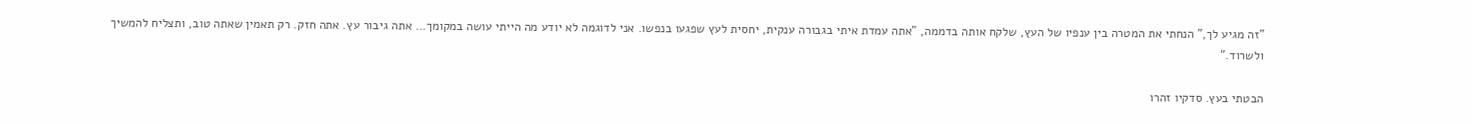"זה מגיע לך," הנחתי את המטרה בין ענפיו של העץ, שלקח אותה בדממה, "אתה עמדת איתי בגבורה ענקית, יחסית לעץ שפגעו בנפשו. אני לדוגמה לא יודע מה הייתי עושה במקומך... אתה גיבור עץ. אתה חזק. רק תאמין שאתה טוב, ותצליח להמשיך ולשרוד."

הבטתי בעץ. סדקיו זהרו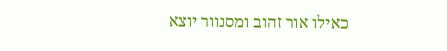כאילו אור זהוב ומסנוור יוצא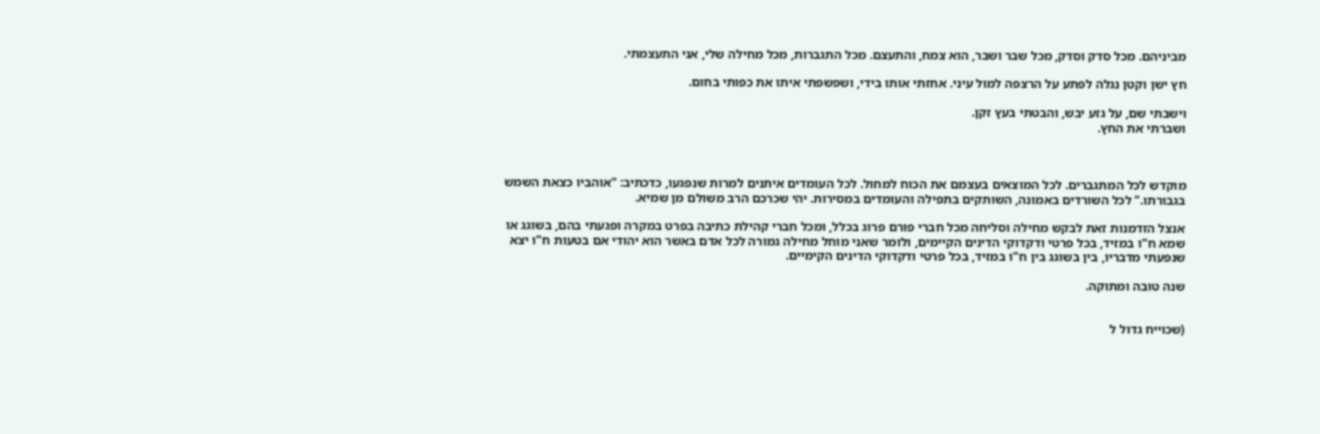מביניהם. מכל סדק וסדק, מכל שבר ושבר, הוא צמח, והתעצם. מכל התגברות, מכל מחילה שלי, אני התעצמתי.

חץ ישן וקטן נגלה לפתע על הרצפה למול עיני. אחזתי אותו בידי, ושפשפתי איתו את כפותי בחום.

וישבתי שם, על גזע יבש, והבטתי בעץ זקן.
ושברתי את החץ.



מוקדש לכל המתגברים. לכל המוצאים בעצמם את הכוח למחול. לכל העומדים איתנים למרות שנפגעו, כדכתיב: "אוהביו כצאת השמש בגבורתו." לכל השורדים באמונה, השותקים בתפילה והעומדים במסירות. יהי שכרכם הרב משולם מן שמיא.

אנצל הזדמנות זאת לבקש מחילה וסליחה מכל חברי פורם פרוג בכלל, ומכל חברי קהילת כתיבה בפרט במקרה ופגעתי בהם, בשוגג או שמא ח"ו במזיד, בכל פרטי ודקדוקי הדינים הקיימים, ולומר שאני מוחל מחילה גמורה לכל אדם באשר הוא יהודי אם בטעות ח"ו יצא שנפעתי מדבריו, בין בשוגג בין ח"ו במזיד, בכל פרטי ודקדוקי הדינים הקימיים.

שנה טובה ומתוקה.


(שכוייח גדול ל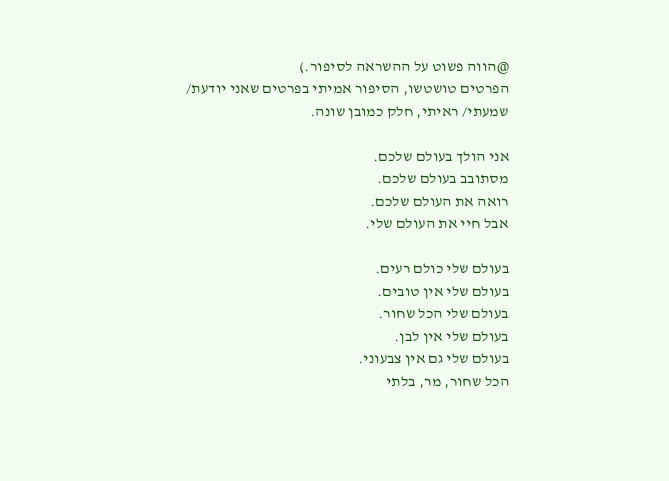@הווה פשוט על ההשראה לסיפור.)
הפרטים טושטשו, הסיפור אמיתי בפרטים שאני יודעת/ שמעתי/ ראיתי, חלק כמובן שונה.

אני הולך בעולם שלכם.
מסתובב בעולם שלכם.
רואה את העולם שלכם.
אבל חיי את העולם שלי.

בעולם שלי כולם רעים.
בעולם שלי אין טובים.
בעולם שלי הכל שחור.
בעולם שלי אין לבן.
בעולם שלי גם אין צבעוני.
הכל שחור, מר, בלתי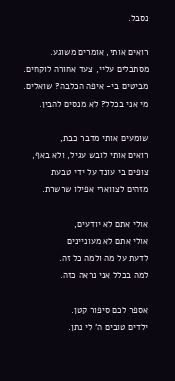נסבל.

רואים אותי, אומרים משוגע.
מסתכלים עליי, צעד אחורה לוקחים.
מביטים בי- איפה הכלבה? שואלים.
מי אני בכלל? לא מנסים להבין.

שומעים אותי מדבר כבת,
רואים אותי לובש עגיל, ולא באף,
צופים בי עונד על ידי טבעת
מזהים לצווארי אפילו שרשרת.

אולי אתם לא יודעים,
אולי אתם לא מעוניינים
לדעת על מה ולמה כל זה.
למה בכלל אני נראה כזה.

אספר לכם סיפור קטן.
ילדים טובים ה' לי נתן.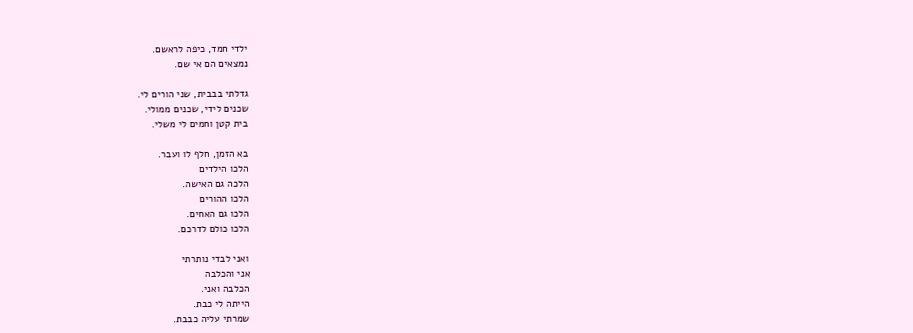ילדי חמד, כיפה לראשם.
נמצאים הם אי שם.

גדלתי בבבית, שני הורים לי.
שכנים לידי, שכנים ממולי.
בית קטן וחמים לי משלי.

בא הזמן, חלף לו ועבר.
הלכו הילדים
הלכה גם האישה.
הלכו ההורים
הלכו גם האחים.
הלכו כולם לדרכם.

ואני לבדי נותרתי
אני והכלבה
הכלבה ואני.
הייתה לי כבת.
שמרתי עליה כבבת.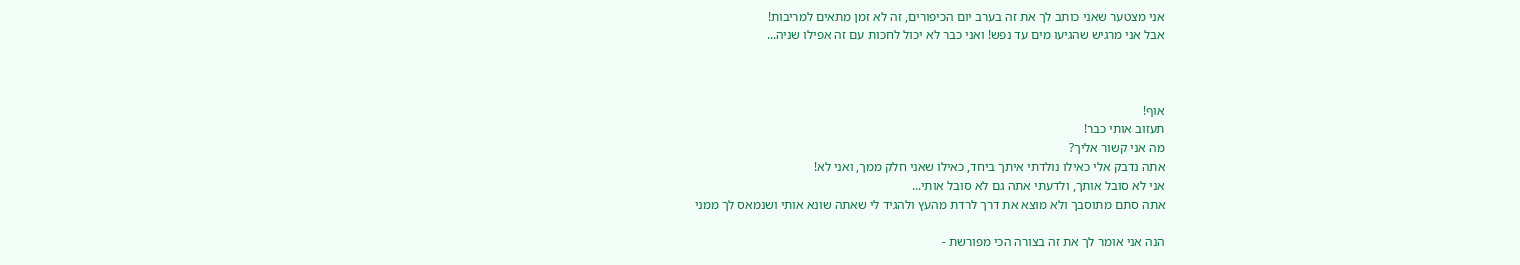אני מצטער שאני כותב לך את זה בערב יום הכיפורים, זה לא זמן מתאים למריבות!
אבל אני מרגיש שהגיעו מים עד נפש! ואני כבר לא יכול לחכות עם זה אפילו שניה...



אוף!
תעזוב אותי כבר!
מה אני קשור אליך?
אתה נדבק אלי כאילו נולדתי איתך ביחד, כאילו שאני חלק ממך, ואני לא!
אני לא סובל אותך, ולדעתי אתה גם לא סובל אותי...
אתה סתם מתוסבך ולא מוצא את דרך לרדת מהעץ ולהגיד לי שאתה שונא אותי ושנמאס לך ממני

הנה אני אומר לך את זה בצורה הכי מפורשת -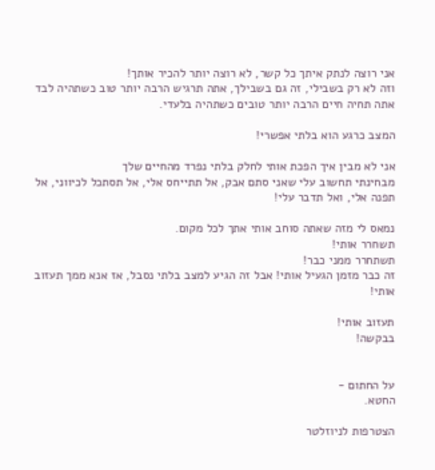אני רוצה לנתק איתך כל קשר, לא רוצה יותר להכיר אותך!
וזה לא רק בשבילי, זה גם בשבילך, אתה תרגיש הרבה יותר טוב כשתהיה לבד
אתה תחיה חיים הרבה יותר טובים כשתהיה בלעדי.

המצב כרגע הוא בלתי אפשרי!

אני לא מבין איך הפכת אותי לחלק בלתי נפרד מהחיים שלך
מבחינתי תחשוב עלי שאני סתם אבק, אל תתייחס אלי, אל תסתכל לכיווני, אל תפנה אלי, ואל תדבר עלי!

נמאס לי מזה שאתה סוחב אותי אתך לכל מקום.
תשחרר אותי!
תשתחרר ממני כבר!
זה כבר מזמן הגעיל אותי! אבל זה הגיע למצב בלתי נסבל, אז אנא ממך תעזוב אותי!

תעזוב אותי!
בבקשה!


על החתום -
החטא.

הצטרפות לניוזלטר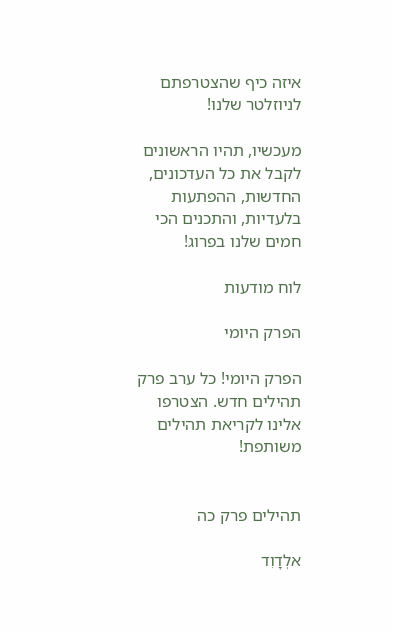איזה כיף שהצטרפתם לניוזלטר שלנו!

מעכשיו, תהיו הראשונים לקבל את כל העדכונים, החדשות, ההפתעות בלעדיות, והתכנים הכי חמים שלנו בפרוג!

לוח מודעות

הפרק היומי

הפרק היומי! כל ערב פרק תהילים חדש. הצטרפו אלינו לקריאת תהילים משותפת!


תהילים פרק כה

אלְדָוִד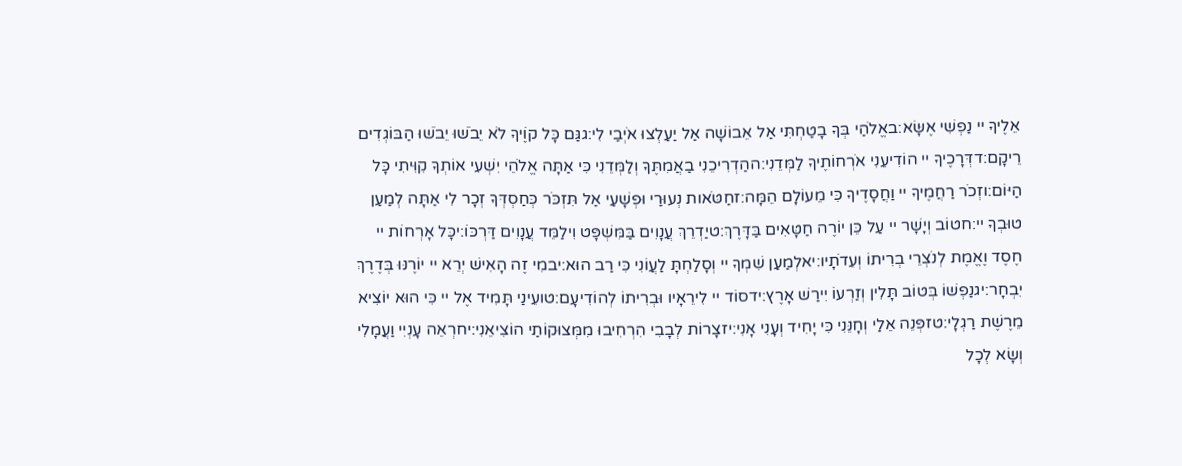אֵלֶיךָ יי נַפְשִׁי אֶשָּׂא:באֱלֹהַי בְּךָ בָטַחְתִּי אַל אֵבוֹשָׁה אַל יַעַלְצוּ אֹיְבַי לִי:גגַּם כָּל קוֶֹיךָ לֹא יֵבֹשׁוּ יֵבֹשׁוּ הַבּוֹגְדִים רֵיקָם:דדְּרָכֶיךָ יי הוֹדִיעֵנִי אֹרְחוֹתֶיךָ לַמְּדֵנִי:ההַדְרִיכֵנִי בַאֲמִתֶּךָ וְלַמְּדֵנִי כִּי אַתָּה אֱלֹהֵי יִשְׁעִי אוֹתְךָ קִוִּיתִי כָּל הַיּוֹם:וזְכֹר רַחֲמֶיךָ יי וַחֲסָדֶיךָ כִּי מֵעוֹלָם הֵמָּה:זחַטֹּאות נְעוּרַי וּפְשָׁעַי אַל תִּזְכֹּר כְּחַסְדְּךָ זְכָר לִי אַתָּה לְמַעַן טוּבְךָ יי:חטוֹב וְיָשָׁר יי עַל כֵּן יוֹרֶה חַטָּאִים בַּדָּרֶךְ:טיַדְרֵךְ עֲנָוִים בַּמִּשְׁפָּט וִילַמֵּד עֲנָוִים דַּרְכּוֹ:יכָּל אָרְחוֹת יי חֶסֶד וֶאֱמֶת לְנֹצְרֵי בְרִיתוֹ וְעֵדֹתָיו:יאלְמַעַן שִׁמְךָ יי וְסָלַחְתָּ לַעֲוֹנִי כִּי רַב הוּא:יבמִי זֶה הָאִישׁ יְרֵא יי יוֹרֶנּוּ בְּדֶרֶךְ יִבְחָר:יגנַפְשׁוֹ בְּטוֹב תָּלִין וְזַרְעוֹ יִירַשׁ אָרֶץ:ידסוֹד יי לִירֵאָיו וּבְרִיתוֹ לְהוֹדִיעָם:טועֵינַי תָּמִיד אֶל יי כִּי הוּא יוֹצִיא מֵרֶשֶׁת רַגְלָי:טזפְּנֵה אֵלַי וְחָנֵּנִי כִּי יָחִיד וְעָנִי אָנִי:יזצָרוֹת לְבָבִי הִרְחִיבוּ מִמְּצוּקוֹתַי הוֹצִיאֵנִי:יחרְאֵה עָנְיִי וַעֲמָלִי וְשָׂא לְכָל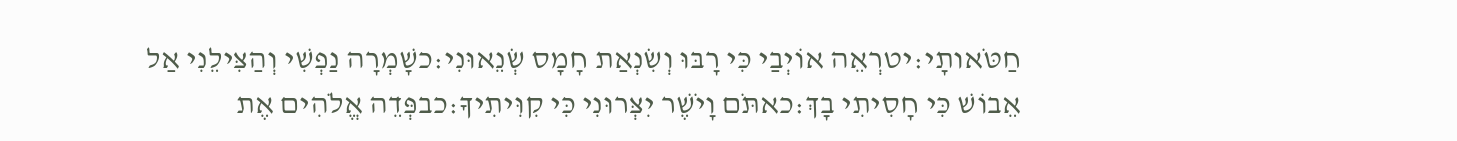חַטֹּאותָי:יטרְאֵה אוֹיְבַי כִּי רָבּוּ וְשִׂנְאַת חָמָס שְׂנֵאוּנִי:כשָׁמְרָה נַפְשִׁי וְהַצִּילֵנִי אַל אֵבוֹשׁ כִּי חָסִיתִי בָךְ:כאתֹּם וָיֹשֶׁר יִצְּרוּנִי כִּי קִוִּיתִיךָ:כבפְּדֵה אֱלֹהִים אֶת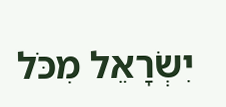יִשְׂרָאֵל מִכֹּל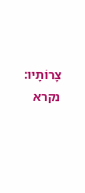צָרוֹתָיו:
נקרא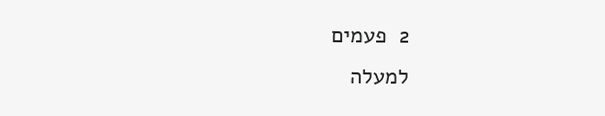2  פעמים
למעלה